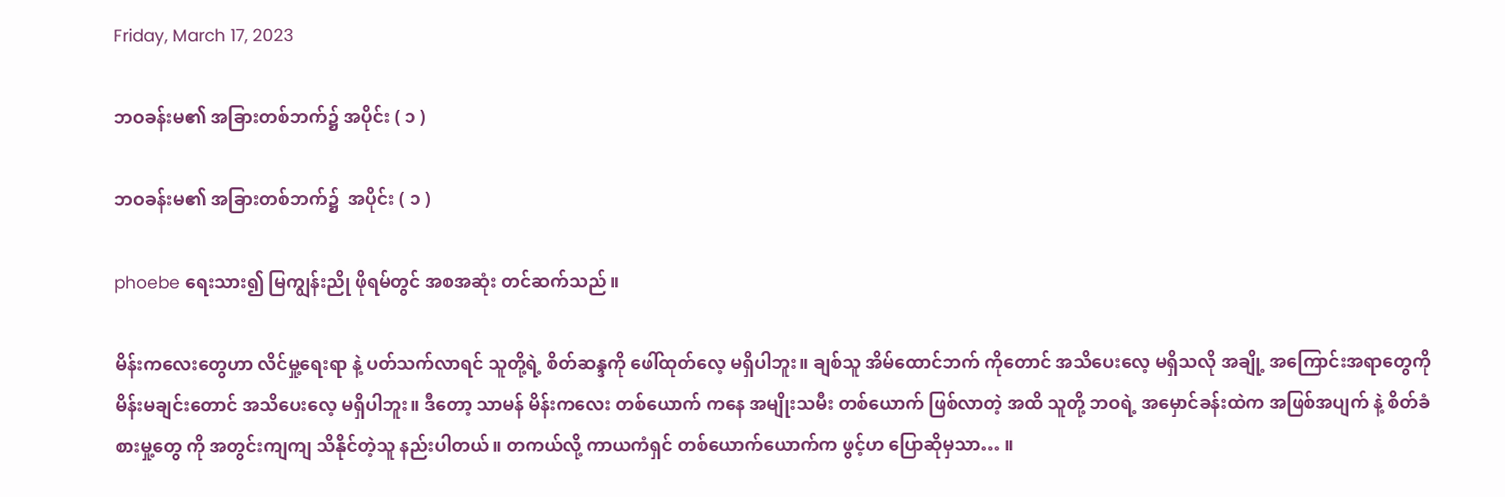Friday, March 17, 2023

ဘဝခန်းမ၏ အခြားတစ်ဘက်၌ အပိုင်း ( ၁ )

ဘဝခန်းမ၏ အခြားတစ်ဘက်၌  အပိုင်း ( ၁ )

phoebe ရေးသား၍ မြကျွန်းညို ဖိုရမ်တွင် အစအဆုံး တင်ဆက်သည်။

မိန်းကလေးတွေဟာ လိင်မှု့ရေးရာ နဲ့ ပတ်သက်လာရင် သူတို့ရဲ့ စိတ်ဆန္ဒကို ဖေါ်ထုတ်လေ့ မရှိပါဘူး။ ချစ်သူ အိမ်ထောင်ဘက် ကိုတောင် အသိပေးလေ့ မရှိသလို အချို့ အကြောင်းအရာတွေကို မိန်းမချင်းတောင် အသိပေးလေ့ မရှိပါဘူး။ ဒီတော့ သာမန် မိန်းကလေး တစ်ယောက် ကနေ အမျိုးသမီး တစ်ယောက် ဖြစ်လာတဲ့ အထိ သူတို့ ဘဝရဲ့ အမှောင်ခန်းထဲက အဖြစ်အပျက် နဲ့ စိတ်ခံစားမှု့တွေ ကို အတွင်းကျကျ သိနိုင်တဲ့သူ နည်းပါတယ်။ တကယ်လို့ ကာယကံရှင် တစ်ယောက်ယောက်က ဖွင့်ဟ ပြောဆိုမှသာ… ။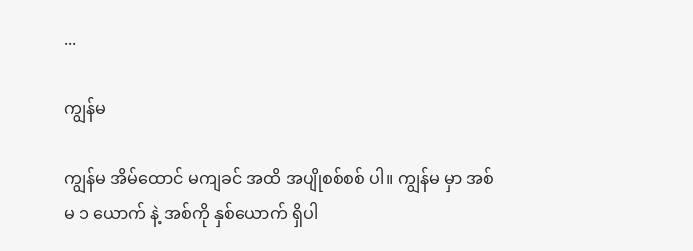...

ကျွန်မ

ကျွန်မ အိမ်ထောင် မကျခင် အထိ အပျိုစစ်စစ် ပါ။ ကျွန်မ မှာ အစ်မ ၁ ယောက် နဲ့ အစ်ကို နှစ်ယောက် ရှိပါ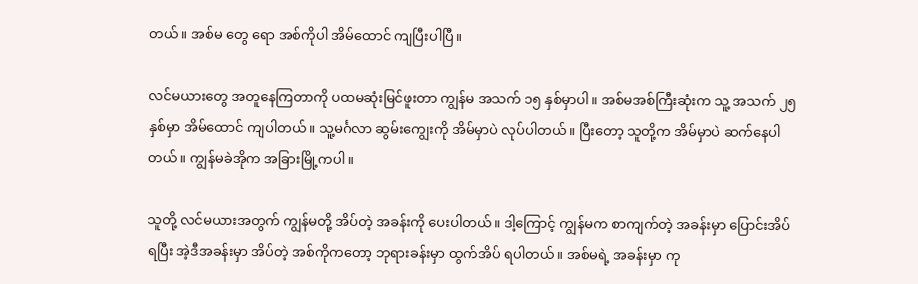တယ်။ အစ်မ တွေ ရော အစ်ကိုပါ အိမ်ထောင် ကျပြီးပါပြီ။

လင်မယားတွေ အတူနေကြတာကို ပထမဆုံးမြင်ဖူးတာ ကျွန်မ အသက် ၁၅ နှစ်မှာပါ။ အစ်မအစ်ကြီးဆုံးက သူ့ အသက် ၂၅ နှစ်မှာ အိမ်ထောင် ကျပါတယ်။ သူ့မင်္ဂလာ ဆွမ်းကျွေးကို အိမ်မှာပဲ လုပ်ပါတယ်။ ပြီးတော့ သူတို့က အိမ်မှာပဲ ဆက်နေပါတယ်။ ကျွန်မခဲအိုက အခြားမြို့ကပါ။

သူတို့ လင်မယားအတွက် ကျွန်မတို့ အိပ်တဲ့ အခန်းကို ပေးပါတယ်။ ဒါ့ကြောင့် ကျွန်မက စာကျက်တဲ့ အခန်းမှာ ပြောင်းအိပ်ရပြီး အဲ့ဒီအခန်းမှာ အိပ်တဲ့ အစ်ကိုကတော့ ဘုရားခန်းမှာ ထွက်အိပ် ရပါတယ်။ အစ်မရဲ့ အခန်းမှာ ကု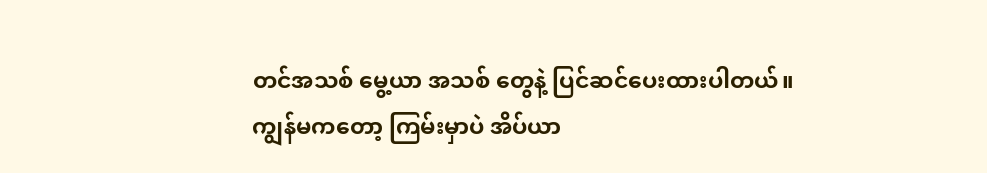တင်အသစ် မွေ့ယာ အသစ် တွေနဲ့ ပြင်ဆင်ပေးထားပါတယ်။ ကျွန်မကတော့ ကြမ်းမှာပဲ အိပ်ယာ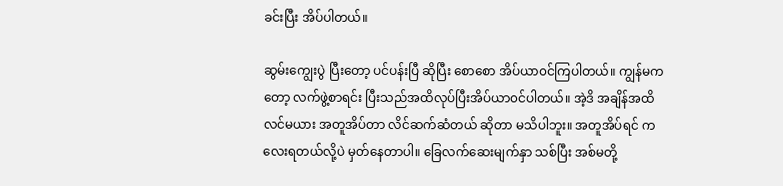ခင်းပြီး အိပ်ပါတယ်။

ဆွမ်းကျွေးပွဲ ပြီးတော့ ပင်ပန်းပြီ ဆိုပြီး စောစော အိပ်ယာ၀င်ကြပါတယ်။ ကျွန်မကတော့ လက်ဖွဲ့စာရင်း ပြီးသည်အထိလုပ်ပြီးအိပ်ယာ၀င်ပါတယ်။ အဲ့ဒိ အချိန်အထိ လင်မယား အတူအိပ်တာ လိင်ဆက်ဆံတယ် ဆိုတာ မသိပါဘူး။ အတူအိပ်ရင် ကလေးရတယ်လို့ပဲ မှတ်နေတာပါ။ ခြေလက်ဆေးမျက်နှာ သစ်ပြီး အစ်မတို့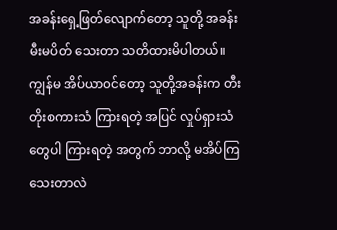အခန်းရှေ့ဖြတ်လျောက်တော့ သူတို့ အခန်း မီးမပိတ် သေးတာ သတိထားမိပါတယ်။ ကျွန်မ အိပ်ယာ၀င်တော့ သူတို့အခန်းက တီးတိုးစကားသံ ကြားရတဲ့ အပြင် လှုပ်ရှားသံတွေပါ ကြားရတဲ့ အတွက် ဘာလို့ မအိပ်ကြသေးတာလဲ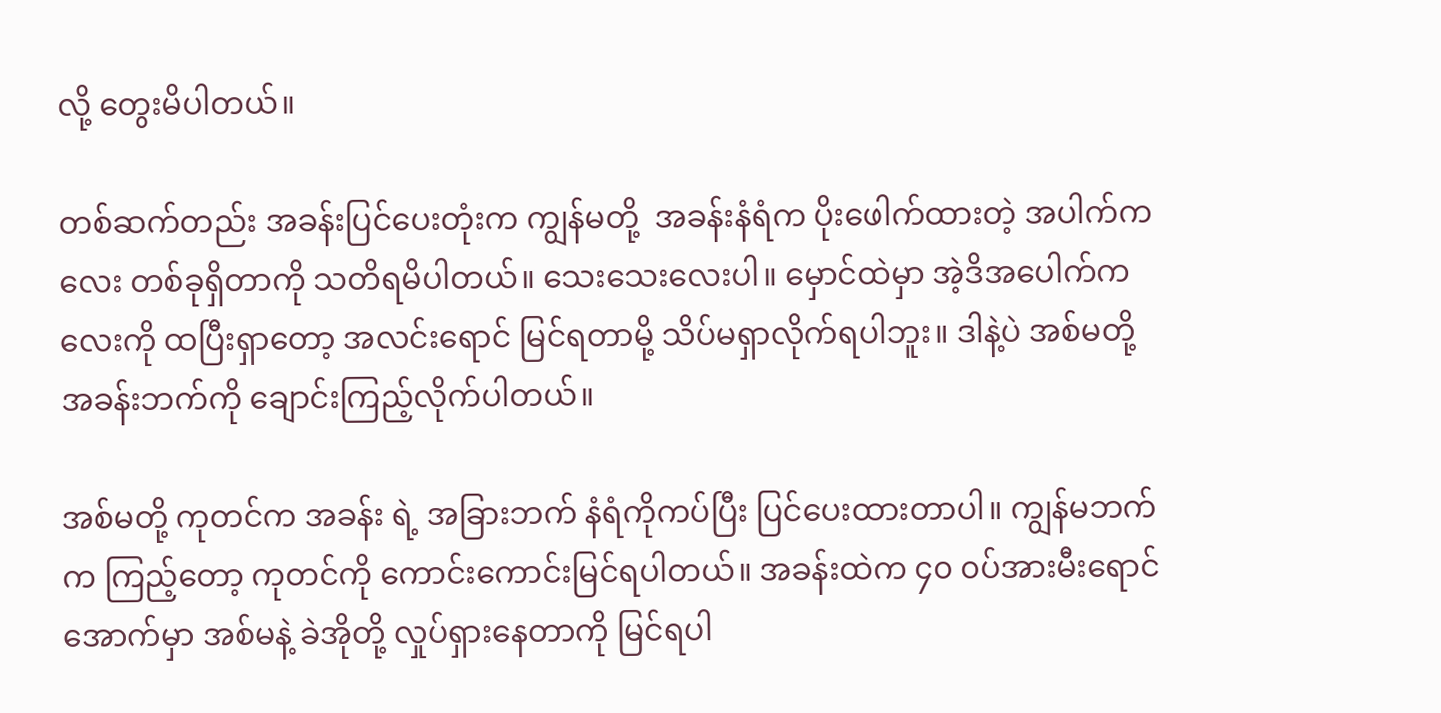လို့ တွေးမိပါတယ်။

တစ်ဆက်တည်း အခန်းပြင်ပေးတုံးက ကျွန်မတို့  အခန်းနံရံက ပိုးဖေါက်ထားတဲ့ အပါက်ကလေး တစ်ခုရှိတာကို သတိရမိပါတယ်။ သေးသေးလေးပါ။ မှောင်ထဲမှာ အဲ့ဒိအပေါက်ကလေးကို ထပြီးရှာတော့ အလင်းရောင် မြင်ရတာမို့ သိပ်မရှာလိုက်ရပါဘူး။ ဒါနဲ့ပဲ အစ်မတို့ အခန်းဘက်ကို ချောင်းကြည့်လိုက်ပါတယ်။

အစ်မတို့ ကုတင်က အခန်း ရဲ့ အခြားဘက် နံရံကိုကပ်ပြီး ပြင်ပေးထားတာပါ။ ကျွန်မဘက်က ကြည့်တော့ ကုတင်ကို ကောင်းကောင်းမြင်ရပါတယ်။ အခန်းထဲက ၄၀ ၀ပ်အားမီးရောင် အောက်မှာ အစ်မနဲ့ ခဲအိုတို့ လှုပ်ရှားနေတာကို မြင်ရပါ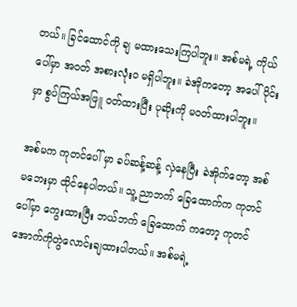တယ်။ ခြင်ထောင်ကို ချ မထားသေးကြပါဘူး။ အစ်မရဲ့ ကိုယ် ပေါ်မှာ အဝတ် အစားလုံးဝ မရှိပါဘူး။ ခဲအိုကတော့ အပေါ်ပိုင်းမှာ စွပ်ကြယ်အဖြူ ၀တ်ထားပြီး ပုဆိုးကို မ၀တ်ထားပါဘူး။

အစ်မက ကုတင်ပေါ် မှာ ခပ်ဆန့်ဆန့် လှဲနေပြီး ခဲအိုက်တော့ အစ်မဘေးမှာ ထိုင်နေပါတယ်။ သူ့ ညာဘက် ခြေထောက်က ကုတင်ပေါ်မှာ ကွေးထားပြီး ဘယ်ဘက် ခြေထောက် ကတော့ ကုတင်အောက်ကိုတွဲလောင်းချထားပါတယ်။ အစ်မရဲ့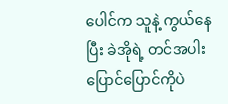ပေါင်က သူနဲ့ ကွယ်နေပြီး ခဲအိုရဲ့ တင်အပါး ပြောင်ပြောင်ကိုပဲ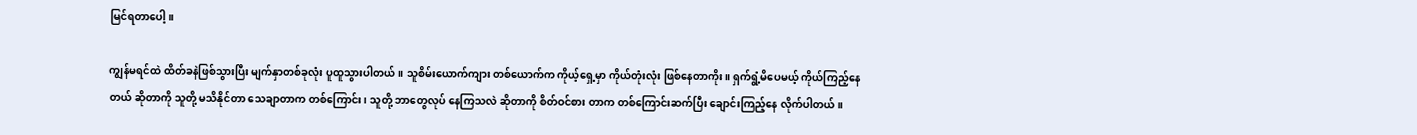မြင်ရတာပေါ့။

ကျွန်မရင်ထဲ ထိတ်ခနဲဖြစ်သွားပြီး မျက်နှာတစ်ခုလုံး ပူထူသွားပါတယ်။ သူစိမ်းယောက်ကျား တစ်ယောက်က ကိုယ့်ရှေ့မှာ ကိုယ်တုံးလုံး ဖြစ်နေတာကိုး။ ရှက်ရွံ့မိပေမယ့် ကိုယ်ကြည့်နေတယ် ဆိုတာကို သူတို့ မသိနိုင်တာ သေချာတာက တစ်ကြောင်း၊ သူတို့ ဘာတွေလုပ် နေကြသလဲ ဆိုတာကို စိတ်ဝင်စား တာက တစ်ကြောင်းဆက်ပြီး ချောင်းကြည့်နေ လိုက်ပါတယ်။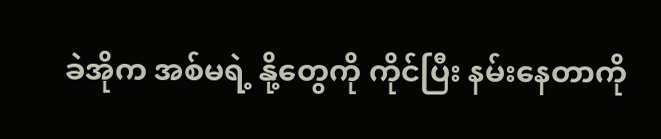ခဲအိုက အစ်မရဲ့ နို့တွေကို ကိုင်ပြီး နမ်းနေတာကို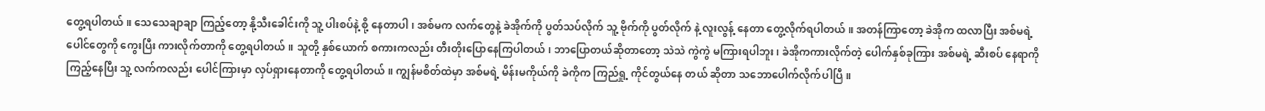တွေ့ရပါတယ်။ သေသေချာချာ ကြည့်တော့ နို့သီးခေါင်းကို သူ့ ပါးစပ်နဲ့ စို့ နေတာပါ၊ အစ်မက လက်တွေနဲ့ ခဲအိုက်ကို ပွတ်သပ်လိုက် သူ့ ဗိုက်ကို ပွတ်လိုက် နဲ့ လူးလွန့် နေတာ တွေ့လိုက်ရပါတယ်။ အတန်ကြာတော့ ခဲအိုက ထလာပြီး အစ်မရဲ့ ပေါင်တွေကို ကွေးပြီး ကားလိုက်တာကို တွေ့ရပါတယ်။ သူတို့ နှစ်ယောက် စကားကလည်း တီးတိုးပြောနေကြပါတယ်၊ ဘာပြောတယ်ဆိုတာတော့ သဲသဲ ကွဲကွဲ မကြားရပါဘူး၊ ခဲအိုကကားလိုက်တဲ့ ပေါက်နှစ်ခုကြား အစ်မရဲ့ ဆီးစပ် နေရာကိုကြည့်နေပြီး သူ့ လက်ကလည်း ပေါင်ကြားမှာ လှပ်ရှားနေတာကို တွေ့ရပါတယ်။ ကျွန်မစိတ်ထဲမှာ အစ်မရဲ့ မိန်းမကိုယ်ကို ခဲကိုက ကြည်ရှု့ ကိုင်တွယ်နေ တယ် ဆိုတာ သဘောပေါက်လိုက်ပါပြီ။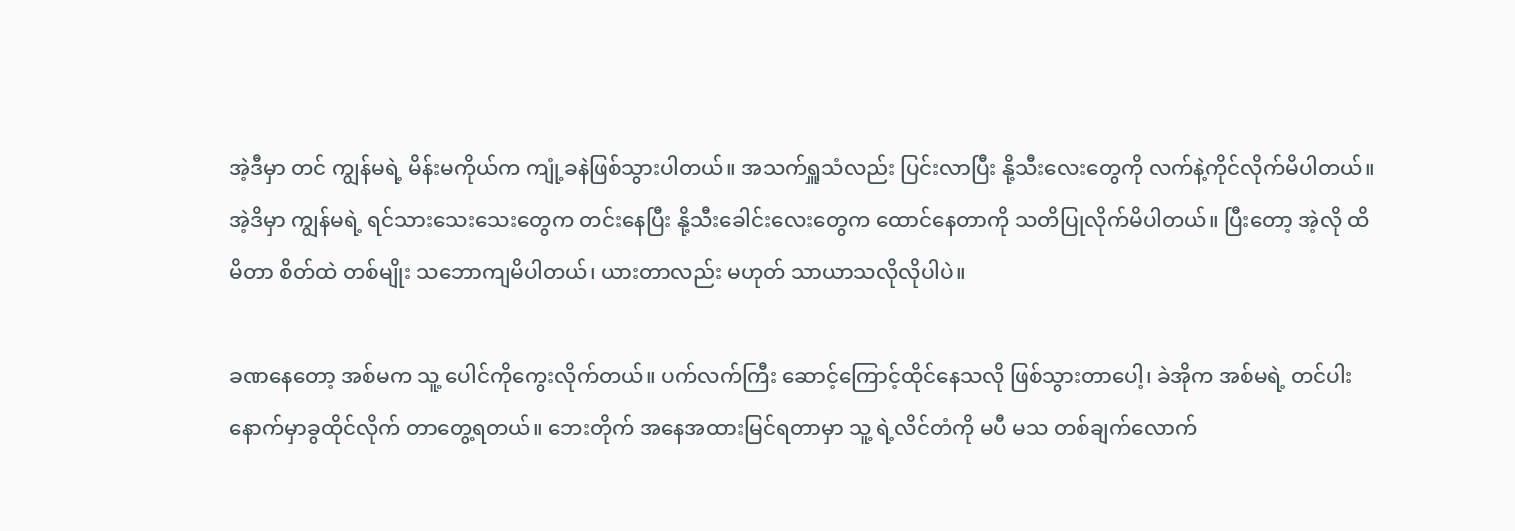အဲ့ဒီမှာ တင် ကျွန်မရဲ့ မိန်းမကိုယ်က ကျုံ့ခနဲဖြစ်သွားပါတယ်။ အသက်ရှူသံလည်း ပြင်းလာပြီး နို့သီးလေးတွေကို လက်နဲ့ကိုင်လိုက်မိပါတယ်။ အဲ့ဒိမှာ ကျွန်မရဲ့ ရင်သားသေးသေးတွေက တင်းနေပြီး နို့သီးခေါင်းလေးတွေက ထောင်နေတာကို သတိပြုလိုက်မိပါတယ်။ ပြီးတော့ အဲ့လို ထိမိတာ စိတ်ထဲ တစ်မျိုး သဘောကျမိပါတယ်၊ ယားတာလည်း မဟုတ် သာယာသလိုလိုပါပဲ။

ခဏနေတော့ အစ်မက သူ့ ပေါင်ကိုကွေးလိုက်တယ်။ ပက်လက်ကြီး ဆောင့်ကြောင့်ထိုင်နေသလို ဖြစ်သွားတာပေါ့၊ ခဲအိုက အစ်မရဲ့ တင်ပါးနောက်မှာခွထိုင်လိုက် တာတွေ့ရတယ်။ ဘေးတိုက် အနေအထားမြင်ရတာမှာ သူ့ ရဲ့လိင်တံကို မပီ မသ တစ်ချက်လောက်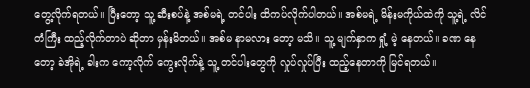တွေ့လိုက်ရတယ်။ ပြီးတော့ သူ့ ဆီးစပ်နဲ့ အစ်မရဲ့ တင်ပါး ထိကပ်လိုက်ပါတယ်။ အစ်မရဲ့ မိန်းမကိုယ်ထဲကို သူ့ရဲ့ လိင်တံကြီး ထည့်လိုက်တာပဲ ဆိုတာ မှန်းမိတယ်။ အစ်မ နာမလား တော့ မသိ။ သူ့ မျက်နှာက ရှုံ့ မဲ့ နေတယ်။ ခဏ နေတော့ ခဲအိုရဲ့ ခါးက ကော့လိုက် ကွေးလိုက်နဲ့ သူ့ တင်ပါးတွေကို လှုပ်လှုပ်ပြီး ထည့်နေတာကို မြင်ရတယ်။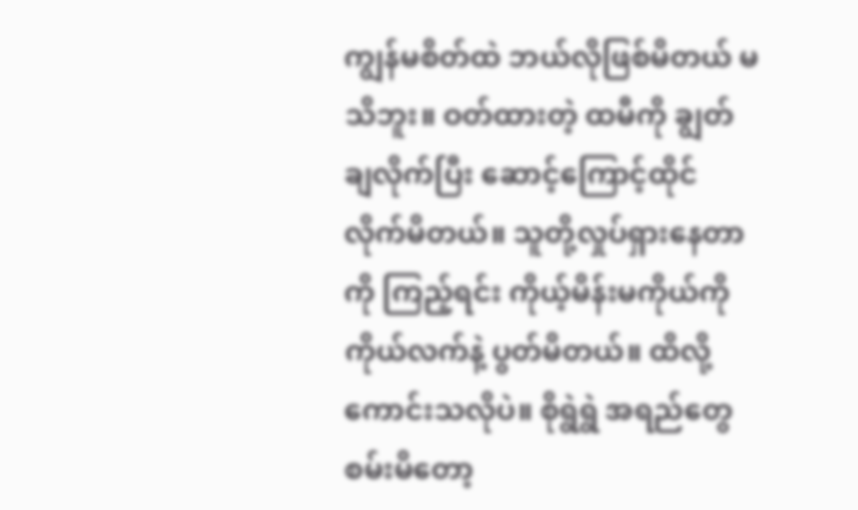ကျွန်မစိတ်ထဲ ဘယ်လိုဖြစ်မိတယ် မသိဘူး။ ဝတ်ထားတဲ့ ထမီကို ချွတ်ချလိုက်ပြီး ဆောင့်ကြောင့်ထိုင်လိုက်မိတယ်။ သူတို့လှုပ်ရှားနေတာကို ကြည့်ရင်း ကိုယ့်မိန်းမကိုယ်ကို ကိုယ်လက်နဲ့ ပွတ်မိတယ်။ ထိလို့ ကောင်းသလိုပဲ။ စိုရွဲရွဲ အရည်တွေစမ်းမိတော့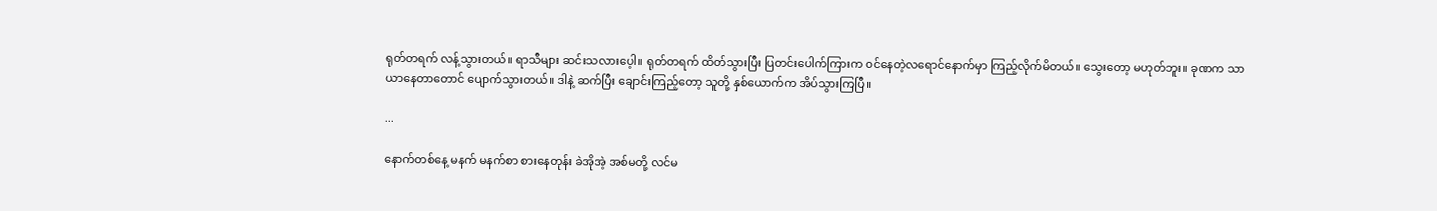ရုတ်တရက် လန့်သွားတယ်။ ရာသီများ ဆင်းသလားပေ့ါ။ ရုတ်တရက် ထိတ်သွားပြီး ပြတင်းပေါက်ကြားက ၀င်နေတဲ့လရောင်နောက်မှာ ကြည့်လိုက်မိတယ်။ သွေးတော့ မဟုတ်ဘူး။ ခုဏက သာယာနေတာတောင် ပျောက်သွားတယ်။ ဒါနဲ့ ဆက်ပြီး ချောင်းကြည့်တော့ သူတို့ နှစ်ယောက်က အိပ်သွားကြပြီ။

...

နောက်တစ်နေ့ မနက် မနက်စာ စားနေတုန်း ခဲအိုအဲ့ အစ်မတို့ လင်မ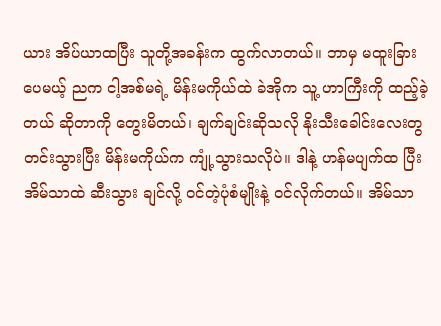ယား အိပ်ယာထပြီး သူတို့အခန်းက ထွက်လာတယ်။ ဘာမှ မထူးခြားပေမယ့် ညက ငါ့အစ်မရဲ့ မိန်းမကိုယ်ထဲ ခဲအိုက သူ့ ဟာကြီးကို ထည့်ခဲ့တယ် ဆိုတာကို တွေးမိတယ်၊ ချက်ချင်းဆိုသလို နိုးသီးခေါင်းလေးတွ တင်းသွားပြီး မိန်းမကိုယ်က ကျုံ့သွားသလိုပဲ။ ဒါနဲ့ ဟန်မပျက်ထ ပြီး အိမ်သာထဲ ဆီးသွား ချင်လို့ ၀င်တဲ့ပုံစံမျိုးနဲ့ ဝင်လိုက်တယ်။ အိမ်သာ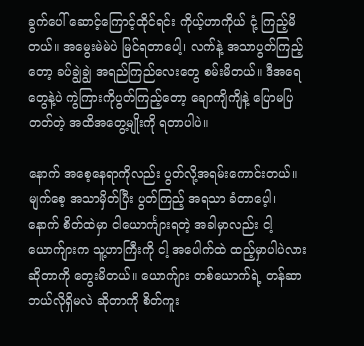ခွက်ပေါ် ဆောင့်ကြောင့်ထိုင်ရင်း ကိုယ့်ဟာကိုယ် ငုံ့ ကြည့်မိတယ်။ အမွေးမဲမဲပဲ မြင်ရတာပေါ့၊ လက်နဲ့ အသာပွတ်ကြည့်တော့ ခပ်ချွဲချွဲ အရည်ကြည်လေးတွေ စမ်းမိတယ်။ ဒီအရေတွေနဲ့ပဲ ကွဲကြားကိုပွတ်ကြည့်တော့ ချောကျိကျိနဲ့ ပြောမပြတတ်တဲ့ အထိအတွေ့မျိုးကို ရတာပါပဲ။

နောက် အစေ့နေရာကိုလည်း ပွတ်လို့အရမ်းကောင်းတယ်။ မျက်စေ့ အသာမှိတ်ပြီး ပွတ်ကြည့် အရသာ ခံတာပေ့ါ၊ နောက် စိတ်ထဲမှာ ငါယောင်္ကျားရတဲ့ အခါမှာလည်း ငါ့ယောက်ျားက သူ့ဟာကြီးကို ငါ့ အပေါက်ထဲ ထည့်မှာပါပဲလား ဆိုတာကို တွေးမိတယ်။ ယောက်ျား တစ်ယောက်ရဲ့ တန်ဆာ ဘယ်လိုရှိမလဲ ဆိုတာကို စိတ်ကူး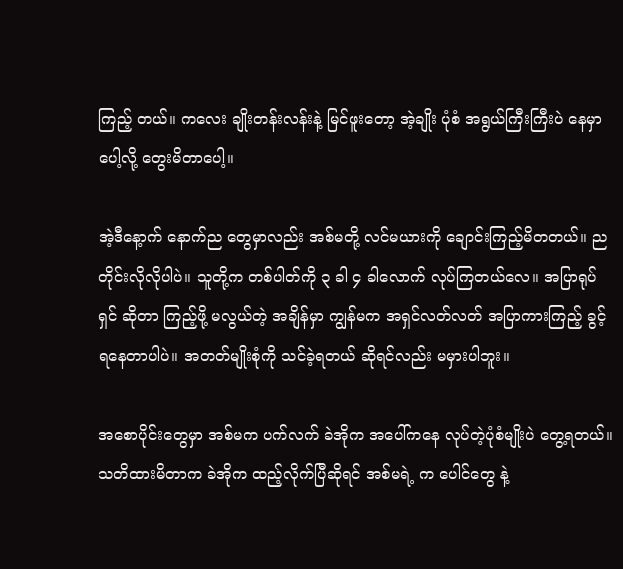ကြည့် တယ်။ ကလေး ချိုးတန်းလန်းနဲ့ မြင်ဖူးတော့ အဲ့ချိုး ပုံစံ အရွယ်ကြီးကြီးပဲ နေမှာပေါ့လို့ တွေးမိတာပေါ့။

အဲ့ဒီနေ့ာက် နောက်ည တွေမှာလည်း အစ်မတို့ လင်မယားကို ချောင်းကြည့်မိတတယ်။ ညတိုင်းလိုလိုပါပဲ။ သူတို့က တစ်ပါတ်ကို ၃ ခါ ၄ ခါလောက် လုပ်ကြတယ်လေ။ အပြာရုပ်ရှင် ဆိုတာ ကြည့်ဖို့ မလွယ်တဲ့ အချိန်မှာ ကျွန်မက အရှင်လတ်လတ် အပြာကားကြည့် ခွင့်ရနေတာပါပဲ။ အတတ်မျိုးစုံကို သင်ခဲ့ရတယ် ဆိုရင်လည်း မမှားပါဘူး။

အစောပိုင်းတွေမှာ အစ်မက ပက်လက် ခဲအိုက အပေါ်ကနေ လုပ်တဲ့ပုံစံမျိုးပဲ တွေ့ရတယ်။ သတိထားမိတာက ခဲအိုက ထည့်လိုက်ပြီဆိုရင် အစ်မရဲ့ က ပေါင်တွေ နဲ့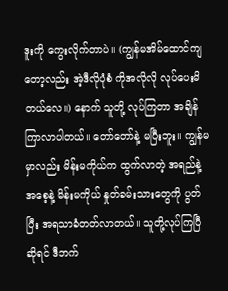ဒူးကို ကွေးလိုက်တာပဲ။ (ကျွန်မအိမ်ထောင်ကျတော့လည်း အဲ့ဒီလိုပုံစံ ကိုအလိုလို လုပ်ပေးမိတယ်လေ။) နောက် သူတို့ လုပ်ကြတာ အချိန် ကြာလာပါတယ်။ တော်တော်နဲ့ မပြီးဘူး။ ကျွန်မမှာလည်း မိန်းမကိုယ်က ထွက်လာတဲ့ အရည်နဲ့ အစေ့နဲ့ မိန်းမကိုယ် နှုတ်ခမ်းသားတွေကို ပွတ်ပြီး အရသာခံတတ်လာတယ်။ သူတို့လုပ်ကြပြီ ဆိုရင် ဒီဘက်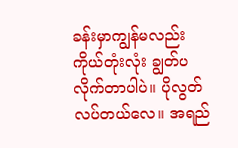ခန်းမှာကျွန်မလည်း ကိုယ်တုံးလုံး ချွတ်ပလိုက်တာပါပဲ။ ပိုလွတ်လပ်တယ်လေ။ အရည်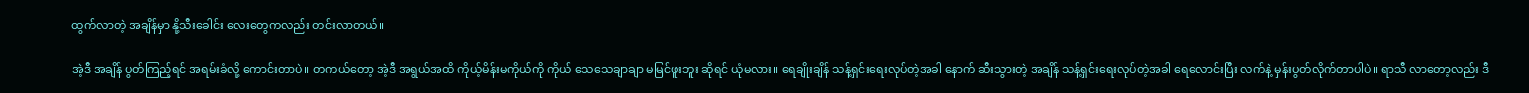ထွက်လာတဲ့ အချိန်မှာ နို့သီးခေါင်း လေးတွေကလည်း တင်းလာတယ်။

အဲ့ဒီ အချိန် ပွတ်ကြည့်ရင် အရမ်းခံလို့ ကောင်းတာပဲ။ တကယ်တော့ အဲ့ဒီ အရွယ်အထိ ကိုယ့်မိန်းမကိုယ်ကို ကိုယ် သေသေချာချာ မမြင်ဖူးဘူး ဆိုရင် ယုံမလား။ ရေချိုးချိန် သန့်ရှင်းရေးလုပ်တဲ့အခါ နောက် ဆီးသွားတဲ့ အချိန် သန့်ရှင်းရေးလုပ်တဲ့အခါ ရေလောင်းပြီး လက်နဲ့ မှန်းပွတ်လိုက်တာပါပဲ။ ရာသီ လာတော့လည်း ဒီ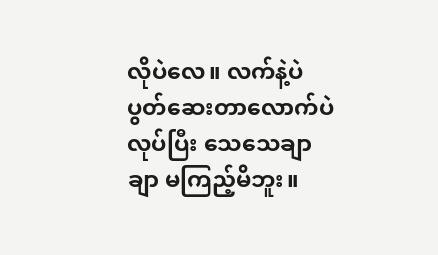လိုပဲလေ။ လက်နဲ့ပဲ ပွတ်ဆေးတာလောက်ပဲ လုပ်ပြီး သေသေချာချာ မကြည့်မိဘူး။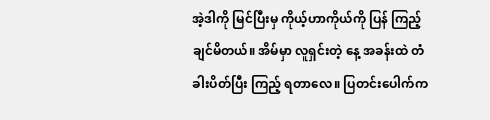အဲ့ဒါကို မြင်ပြီးမှ ကိုယ့်ဟာကိုယ်ကို ပြန် ကြည့်ချင်မိတယ်။ အိမ်မှာ လူရှင်းတဲ့ နေ့ အခန်းထဲ တံခါးပိတ်ပြီး ကြည့် ရတာလေ။ ပြတင်းပေါက်က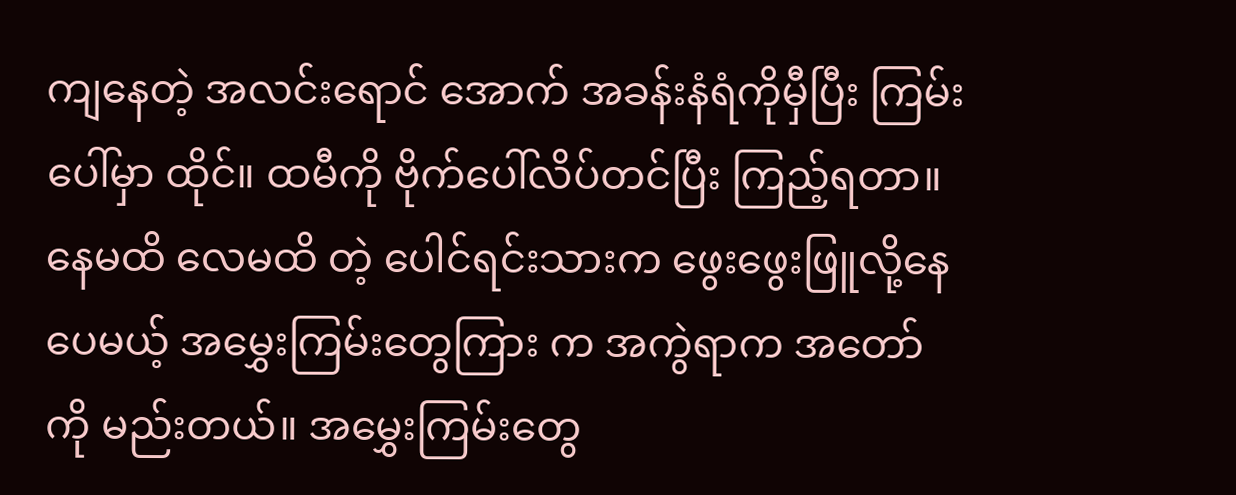ကျနေတဲ့ အလင်းရောင် အောက် အခန်းနံရံကိုမှီပြီး ကြမ်းပေါ်မှာ ထိုင်။ ထမီကို ဗိုက်ပေါ်လိပ်တင်ပြီး ကြည့်ရတာ။ နေမထိ လေမထိ တဲ့ ပေါင်ရင်းသားက ဖွေးဖွေးဖြူလို့နေပေမယ့် အမွှေးကြမ်းတွေကြား က အကွဲရာက အတော်ကို မည်းတယ်။ အမွှေးကြမ်းတွေ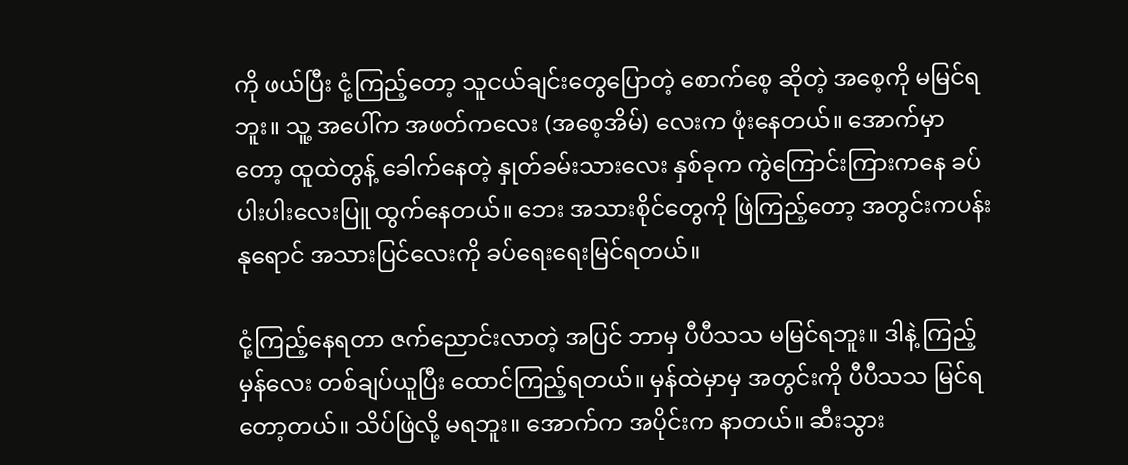ကို ဖယ်ပြီး ငုံ့ကြည့်တော့ သူငယ်ချင်းတွေပြောတဲ့ စောက်စေ့ ဆိုတဲ့ အစေ့ကို မမြင်ရဘူး။ သူ့ အပေါ်က အဖတ်ကလေး (အစေ့အိမ်) လေးက ဖုံးနေတယ်။ အောက်မှာ တော့ ထူထဲတွန့် ခေါက်နေတဲ့ နှုတ်ခမ်းသားလေး နှစ်ခုက ကွဲကြောင်းကြားကနေ ခပ်ပါးပါးလေးပြူ ထွက်နေတယ်။ ဘေး အသားစိုင်တွေကို ဖြဲကြည့်တော့ အတွင်းကပန်းနုရောင် အသားပြင်လေးကို ခပ်ရေးရေးမြင်ရတယ်။

ငုံ့ကြည့်နေရတာ ဇက်ညောင်းလာတဲ့ အပြင် ဘာမှ ပီပီသသ မမြင်ရဘူး။ ဒါနဲ့ ကြည့်မှန်လေး တစ်ချပ်ယူပြီး ထောင်ကြည့်ရတယ်။ မှန်ထဲမှာမှ အတွင်းကို ပီပီသသ မြင်ရတော့တယ်။ သိပ်ဖြဲလို့ မရဘူး။ အောက်က အပိုင်းက နာတယ်။ ဆီးသွား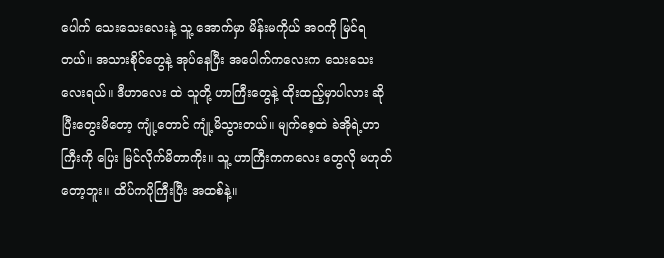ပေါက် သေးသေးလေးနဲ့ သူ့ အောက်မှာ မိန်းမကိုယ် အ၀ကို မြင်ရတယ်။ အသားစိုင်တွေနဲ့ အုပ်နေပြီး အပေါက်ကလေးက သေးသေးလေးရယ်။ ဒီဟာလေး ထဲ သူတို့ ဟာကြီးတွေနဲ့ ထိုးထည့်မှာပါလား ဆိုပြီးတွေးမိတော့ ကျုံ့တောင် ကျုံ့မိသွားတယ်။ မျက်စေ့ထဲ ခဲအိုရဲ့ဟာကြီးကို ပြေး မြင်လိုက်မိတာကိုး။ သူ့ ဟာကြီးကကလေး တွေလို မဟုတ်တော့ဘူး။ ထိပ်ကပိုကြီးပြီး အထစ်နဲ့။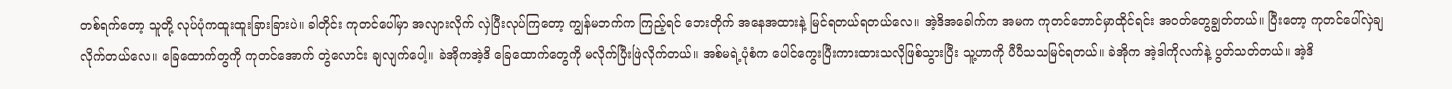တစ်ရက်တော့ သူတို့ လုပ်ပုံကထူးထူးခြားခြားပဲ။ ခါတိုင်း ကုတင်ပေါ်မှာ အလျားလိုက် လှဲပြီးလုပ်ကြတော့ ကျွန်မဘက်က ကြည့်ရင် ဘေးတိုက် အနေအထားနဲ့ မြင်ရတယ်ရတယ်လေ။ အဲ့ဒိအခေါက်က အမက ကုတင်ဘောင်မှာထိုင်ရင်း အ၀တ်တွေချွတ်တယ်။ ပြီးတော့ ကုတင်ပေါ်လှဲချလိုက်တယ်လေ။ ခြေထောက်တွကို ကုတင်အောက် တွဲလောင်း ချလျက်ပေါ့။ ခဲအိုကအဲ့ဒိ ခြေထောက်တွေကို မလိုက်ပြီးဖြဲလိုက်တယ်။ အစ်မရဲ့ပုံစံက ပေါင်ကွေးပြီးကားထားသလိုဖြစ်သွားပြီး သူ့ဟာကို ပီပီသသမြင်ရတယ်။ ခဲအိုက အဲ့ဒါကိုလက်နဲ့ ပွတ်သတ်တယ်။ အဲ့ဒိ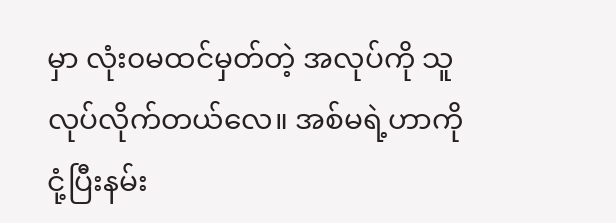မှာ လုံး၀မထင်မှတ်တဲ့ အလုပ်ကို သူလုပ်လိုက်တယ်လေ။ အစ်မရဲ့ဟာကို ငုံ့ပြီးနမ်း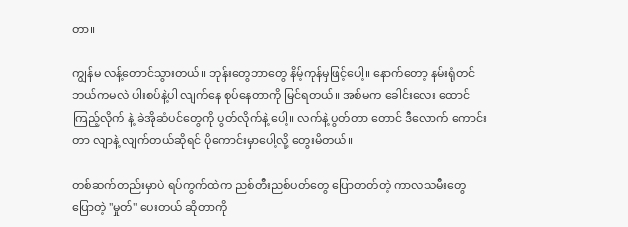တာ။

ကျွန်မ လန့်တောင်သွားတယ်။ ဘုန်းတွေဘာတွေ နိမ့်ကုန်မှဖြင့်ပေါ့။ နောက်တော့ နမ်းရုံတင်ဘယ်ကမလဲ ပါးစပ်နဲ့ပါ လျက်နေ စုပ်နေတာကို မြင်ရတယ်။ အစ်မက ခေါင်းလေး ထောင်ကြည့်လိုက် နဲ့ ခဲအိုဆံပင်တွေကို ပွတ်လိုက်နဲ့ ပေါ့။ လက်နဲ့ ပွတ်တာ တောင် ဒီလောက် ကောင်းတာ လျာနဲ့ လျက်တယ်ဆိုရင် ပိုကောင်းမှာပေါ့လို့ တွေးမိတယ်။

တစ်ဆက်တည်းမှာပဲ ရပ်ကွက်ထဲက ညစ်တီးညစ်ပတ်တွေ ပြောတတ်တဲ့ ကာလသမီးတွေ ပြောတဲ့ "မှုတ်" ပေးတယ် ဆိုတာကို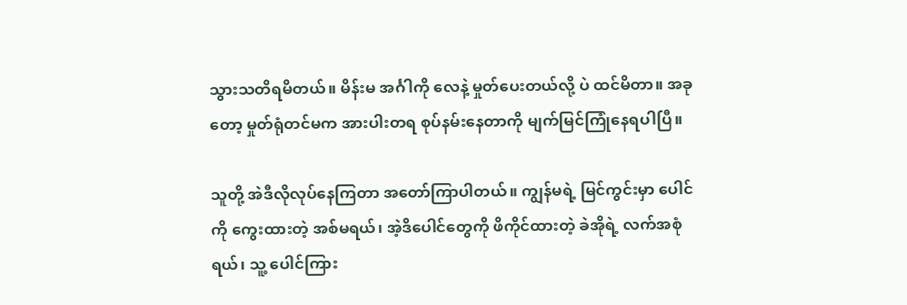သွားသတိရမိတယ်။ မိန်းမ အင်္ဂါကို လေနဲ့ မှုတ်ပေးတယ်လို့ ပဲ ထင်မိတာ။ အခုတော့ မှုတ်ရုံတင်မက အားပါးတရ စုပ်နမ်းနေတာကို မျက်မြင်ကြုံနေရပါပြီ။

သူတို့ အဲဒီလိုလုပ်နေကြတာ အတော်ကြာပါတယ်။ ကျွန်မရဲ့ မြင်ကွင်းမှာ ပေါင်ကို ကွေးထားတဲ့ အစ်မရယ်၊ အဲ့ဒိပေါင်တွေကို ဖိကိုင်ထားတဲ့ ခဲအိုရဲ့ လက်အစုံရယ်၊ သူ့ ပေါင်ကြား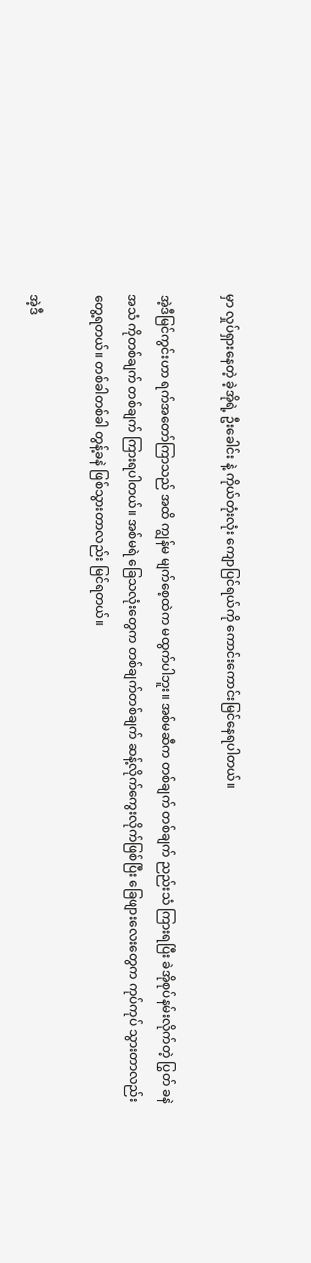မှာ လှုပ်ရှားနေတဲ့ ခဲ့အိုရဲ့ ဦးခေါင်း နဲ့ ကိုယ်တုံးလုံး ကျောပြင်ရယ်ကို ကောင်းကောင်းမြင်နေရပါတယ်။

အဲ့ဒီမြင်ကွင်းဟာ ရက်အတော်ကြာသည် အထိ ကျွန်မ မျက်စေ့ထဲက မထွက်ပါဘူး။ အစ်မဆီက တစ်ချက် တစ်ချက် ညည်းသံ ကြားရပြီး ခဲအိုစုပ်နမ်းလိုက်တဲ့ ပြွတ် ခနဲ အသံ ကိုတစ်ချက် တစ်ချက် ကြားရပါတယ်။ အစ်မရဲ ခြေသလုံးတွေက တစ်ချက်တစ်ချက် ဆန့်လိုက်ကွေးလိုက်ဖြစ်ပြီး ခြေဖျားလေးတွေက ကုပ်ကုပ် သွားတာလည်းတွေ့ရတယ်။ တစ်ခါတစ်ခါ တွန့်ခနဲ ဖြစ်သွားတာလည်း မြင်ရတယ်။

အဲ့ဒီ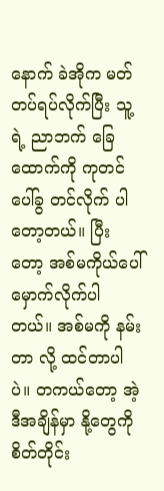နောက် ခဲအိုက မတ်တပ်ရပ်လိုက်ပြီး သူ့ရဲ့ ညာဘက် ခြေထောက်ကို ကုတင်ပေါ်ခွ တင်လိုက် ပါတော့တယ်။ ပြီးတော့ အစ်မကိုယ်ပေါ် မှောက်လိုက်ပါတယ်။ အစ်မကို နမ်းတာ လို့ ထင်တာပါပဲ။ တကယ်တော့ အဲ့ဒီအချိန်မှာ နို့တွေကို စိတ်တိုင်း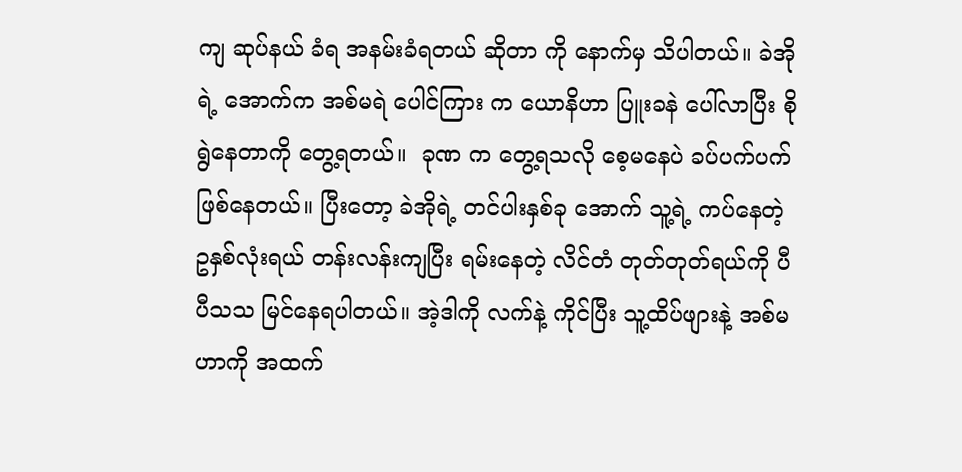ကျ ဆုပ်နယ် ခံရ အနမ်းခံရတယ် ဆိုတာ ကို နောက်မှ သိပါတယ်။ ခဲအိုရဲ့ အောက်က အစ်မရဲ ပေါင်ကြား က ယောနိဟာ ပြူးခနဲ ပေါ်လာပြီး စိုရွဲနေတာကို တွေ့ရတယ်။  ခုဏ က တွေ့ရသလို စေ့မနေပဲ ခပ်ပက်ပက် ဖြစ်နေတယ်။ ပြီးတော့ ခဲအိုရဲ့ တင်ပါးနှစ်ခု အောက် သူ့ရဲ့ ကပ်နေတဲ့ ဥနှစ်လုံးရယ် တန်းလန်းကျပြီး ရမ်းနေတဲ့ လိင်တံ တုတ်တုတ်ရယ်ကို ပီပီသသ မြင်နေရပါတယ်။ အဲ့ဒါကို လက်နဲ့ ကိုင်ပြီး သူ့ထိပ်ဖျားနဲ့ အစ်မဟာကို အထက်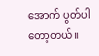အောက် ပွတ်ပါတော့တယ်။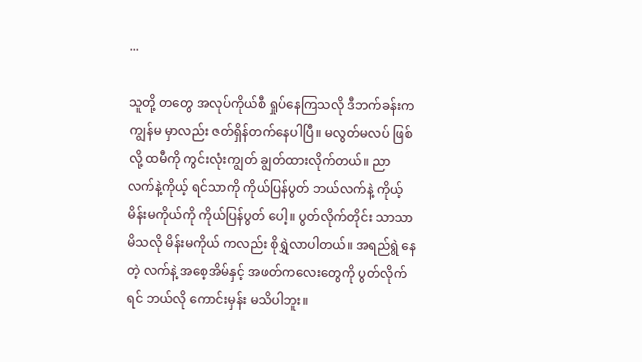...

သူတို့ တတွေ အလုပ်ကိုယ်စီ ရှုပ်နေကြသလို ဒီဘက်ခန်းက ကျွန်မ မှာလည်း ဇတ်ရှိန်တက်နေပါပြီ။ မလွတ်မလပ် ဖြစ်လို့ ထမီကို ကွင်းလုံးကျွတ် ချွတ်ထားလိုက်တယ်။ ညာလက်နဲ့ကိုယ့် ရင်သာကို ကိုယ်ပြန်ပွတ် ဘယ်လက်နဲ့ ကိုယ့် မိန်းမကိုယ်ကို ကိုယ်ပြန်ပွတ် ပေါ့။ ပွတ်လိုက်တိုင်း သာသာမိသလို မိန်းမကိုယ် ကလည်း စိုရွှဲလာပါတယ်။ အရည်ရွဲ နေတဲ့ လက်နဲ့ အစေ့အိမ်နှင့် အဖတ်ကလေးတွေကို ပွတ်လိုက်ရင် ဘယ်လို ကောင်းမှန်း မသိပါဘူး။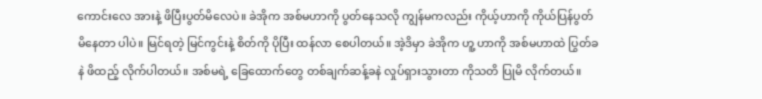ကောင်းလေ အားနဲ့ ဖိပြီးပွတ်မိလေပဲ။ ခဲအိုက အစ်မဟာကို ပွတ်နေသလို ကျွန်မကလည်း ကိုယ့်ဟာကို ကိုယ်ပြန်ပွတ်မိနေတာ ပါပဲ။ မြင်ရတဲ့ မြင်ကွင်းနဲ့ စိတ်ကို ပိုပြီး ထန်လာ စေပါတယ်။ အဲ့ဒိမှာ ခဲအိုက ဟူ့ ဟာကို အစ်မဟာထဲ ပြွတ်ခနဲ ဖိထည့် လိုက်ပါတယ်။ အစ်မရဲ့ ခြေထောက်တွေ တစ်ချက်ဆန့်ခနဲ လှုပ်ရှားသွားတာ ကိုသတိ ပြုမိ လိုက်တယ်။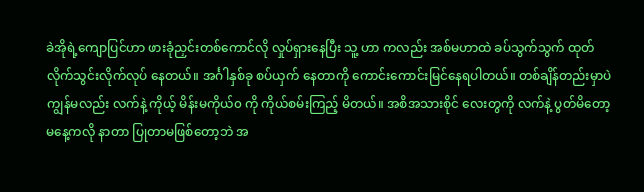ခဲအိုရဲ့ကျောပြင်ဟာ ဖားခုံညှင်းတစ်ကောင်လို လှုပ်ရှားနေပြီး သူ့ ဟာ ကလည်း အစ်မဟာထဲ ခပ်သွက်သွက် ထုတ်လိုက်သွင်းလိုက်လုပ် နေတယ်။ အင်္ဂါနှစ်ခု စပ်ယှက် နေတာကို ကောင်းကောင်းမြင်နေရပါတယ်။ တစ်ချိန်တည်းမှာပဲ ကျွန်မလည်း လက်နဲ့ ကိုယ့် မိန်းမကိုယ်၀ ကို ကိုယ်စမ်းကြည့် မိတယ်။ အစိအသားစိုင် လေးတွကို လက်နဲ့ ပွတ်မိတော့ မနေ့ကလို နာတာ ပြုတာမဖြစ်တော့ဘဲ အ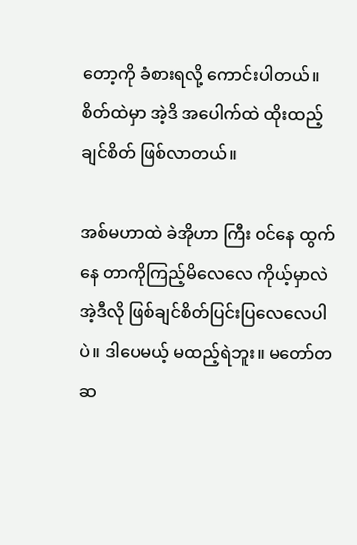တော့ကို ခံစားရလို့ ကောင်းပါတယ်။ စိတ်ထဲမှာ အဲ့ဒိ အပေါက်ထဲ ထိုးထည့်ချင်စိတ် ဖြစ်လာတယ်။

အစ်မဟာထဲ ခဲအိုဟာ ကြီး ၀င်နေ ထွက်နေ တာကိုကြည့်မိလေလေ ကိုယ့်မှာလဲ အဲ့ဒီလို ဖြစ်ချင်စိတ်ပြင်းပြလေလေပါပဲ။ ဒါပေမယ့် မထည့်ရဲဘူး။ မတော်တဆ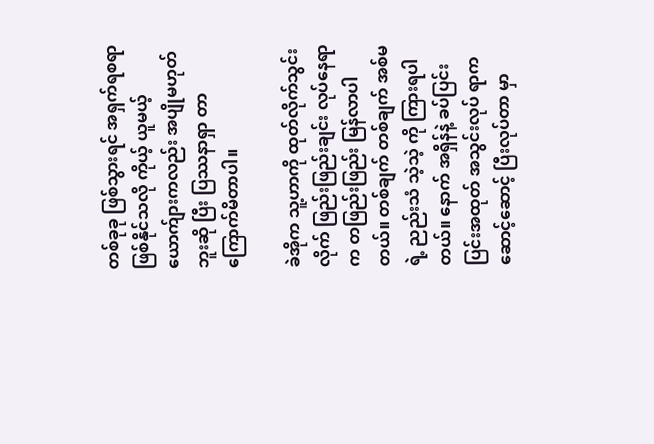တစ်ခုခု ဖြစ်သွားရင် အရှက်ရစရာ ဖြစ်နိုင်သလို ကိုယ့် ယူမယ့် ယောက်ျားကလည်း အပျိုမဟုတ်ဘူးဆို ပြီး ပြဿနာရှာ တာ ကြောက်မိတာပါ။

ခဲအိုက သူ့ဟာကို ထုတ်လိုက်သွင်းလိုက် ဖြည်းဖြည်းချင်း လုပ်နေရာက တဖြည်းဖြည်း မြန်လာပါတယ်။ တစ်ချက် တစ်ချက် အစ်မရဲ့ ညည်းသံ သဲ့သဲ့ ကို ကြားရပါတယ်။ နောက် အရှိန်နဲ့ ခပ်ပြင်းပြင်းအထုတ် အသွင်းလုပ် ရာက ဆောင့်ဆောင့် ပြီးလုပ်တာ မှာ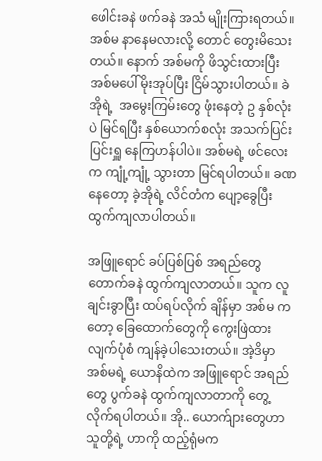ဖေါင်းခနဲ ဖက်ခနဲ အသံ မျိုးကြားရတယ်။ အစ်မ နာနေမလားလို့ တောင် တွေးမိသေးတယ်။ နောက် အစ်မကို ဖိသွင်းထားပြီး အစ်မပေါ်မိုးအုပ်ပြီး ငြိမ်သွားပါတယ်။ ခဲအိုရဲ့  အမွေးကြမ်းတွေ ဖုံးနေတဲ့ ဥ နှစ်လုံးပဲ မြင်ရပြီး နှစ်ယောက်စလုံး အသက်ပြင်းပြင်းရှူ နေကြဟန်ပါပဲ။ အစ်မရဲ့ ဖင်လေးက ကျုံ့ကျုံ့ သွားတာ မြင်ရပါတယ်။ ခဏနေတော့ ခဲ့အိုရဲ့ လိင်တံက ပျော့ခွေပြီးထွက်ကျလာပါတယ်။

အဖြူရောင် ခပ်ပြစ်ပြစ် အရည်တွေ တောက်ခနဲ ထွက်ကျလာတယ်။ သူက လူချင်းခွာပြီး ထပ်ရပ်လိုက် ချိန်မှာ အစ်မ ကတော့ ခြေထောက်တွေကို ကွေးဖြဲထားလျက်ပုံစံ ကျန်ခဲ့ပါသေးတယ်။ အဲ့ဒိမှာ အစ်မရဲ့ ယောနိထဲက အဖြူရောင် အရည်တွေ ပွက်ခနဲ ထွက်ကျလာတာကို တွေ့လိုက်ရပါတယ်။ အို.. ယောက်ျားတွေဟာ သူတို့ရဲ့ ဟာကို ထည့်ရုံမက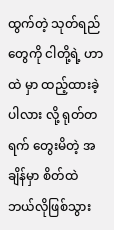ထွက်တဲ့ သုတ်ရည်တွေကို ငါတို့ရဲ့ ဟာထဲ မှာ ထည့်ထားခဲ့ပါလား လို့ ရုတ်တရက် တွေးမိတဲ့ အချိန်မှာ စိတ်ထဲ ဘယ်လိုဖြစ်သွား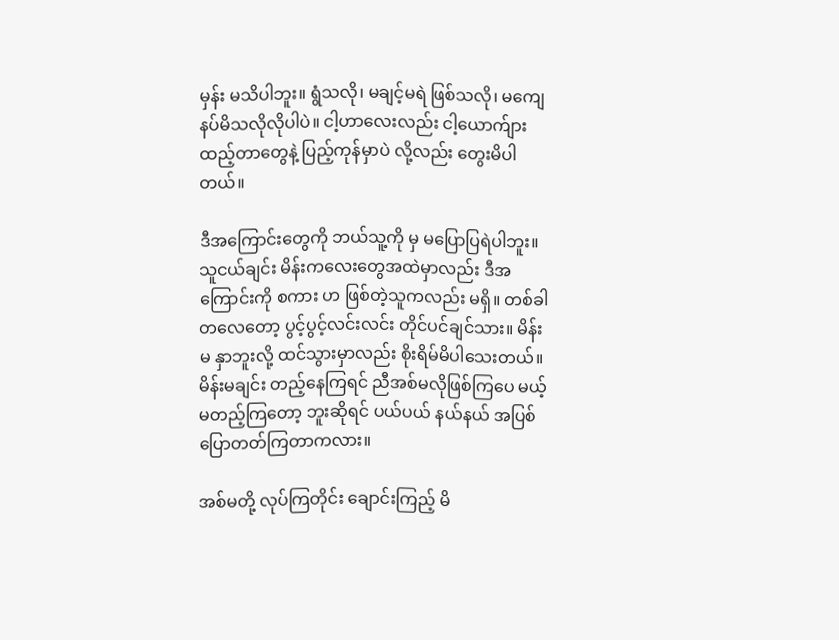မှန်း မသိပါဘူး။ ရွံသလို၊ မချင့်မရဲ ဖြစ်သလို၊ မကျေနပ်မိသလိုလိုပါပဲ။ ငါ့ဟာလေးလည်း ငါ့ယောက်ျား ထည့်တာတွေနဲ့ ပြည့်ကုန်မှာပဲ လို့လည်း တွေးမိပါတယ်။

ဒီအကြောင်းတွေကို ဘယ်သူ့ကို မှ မပြောပြရဲပါဘူး။ သူငယ်ချင်း မိန်းကလေးတွေအထဲမှာလည်း ဒီအကြောင်းကို စကား ဟ ဖြစ်တဲ့သူကလည်း မရှိ။ တစ်ခါ တလေတော့ ပွင့်ပွင့်လင်းလင်း တိုင်ပင်ချင်သား။ မိန်းမ နှာဘူးလို့ ထင်သွားမှာလည်း စိုးရိမ်မိပါသေးတယ်။ မိန်းမချင်း တည့်နေကြရင် ညီအစ်မလိုဖြစ်ကြပေ မယ့် မတည့်ကြတော့ ဘူးဆိုရင် ပယ်ပယ် နယ်နယ် အပြစ် ပြောတတ်ကြတာကလား။

အစ်မတို့ လုပ်ကြတိုင်း ချောင်းကြည့် မိ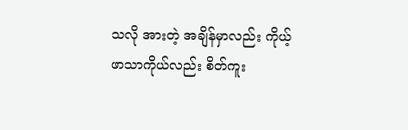သလို အားတဲ့ အချိန်မှာလည်း ကိုယ့်ဖာသာကိုယ်လည်း စိတ်ကူး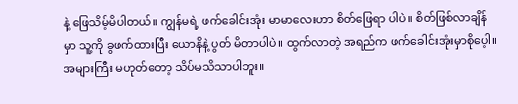နဲ့ ဖြေသိမ့်မိပါတယ်။ ကျွန်မရဲ့ ဖက်ခေါင်းအုံး မာမာလေးဟာ စိတ်ဖြေရာ ပါပဲ။ စိတ်ဖြစ်လာချိန်မှာ သူ့ကို ခွဖက်ထားပြီး ယောနိနဲ့ ပွတ် မိတာပါပဲ။ ထွက်လာတဲ့ အရည်က ဖက်ခေါင်းအုံးမှာစိုပေ့ါ။ အများကြီး မဟုတ်တော့ သိပ်မသိသာပါဘူး။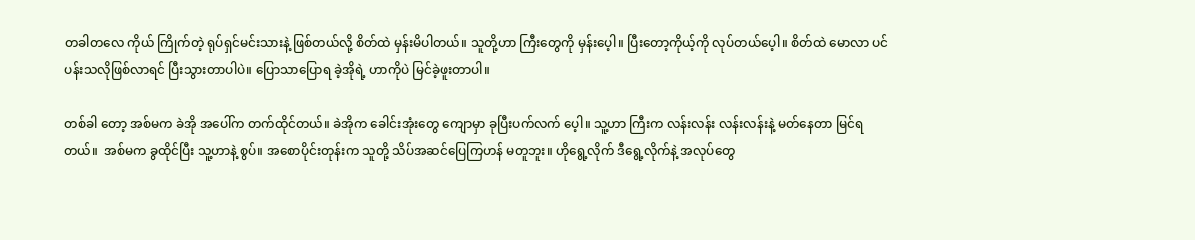တခါတလေ ကိုယ် ကြိုက်တဲ့ ရုပ်ရှင်မင်းသားနဲ့ ဖြစ်တယ်လို့ စိတ်ထဲ မှန်းမိပါတယ်။ သူတို့ဟာ ကြီးတွေကို မှန်းပေ့ါ။ ပြီးတော့ကိုယ့်ကို လုပ်တယ်ပေ့ါ။ စိတ်ထဲ မောလာ ပင်ပန်းသလိုဖြစ်လာရင် ပြီးသွားတာပါပဲ။ ပြောသာပြောရ ခဲ့အိုရဲ့ ဟာကိုပဲ မြင်ခဲ့ဖူးတာပါ။

တစ်ခါ တော့ အစ်မက ခဲအို အပေါ်က တက်ထိုင်တယ်။ ခဲအိုက ခေါင်းအုံးတွေ ကျောမှာ ခုပြီးပက်လက် ပေ့ါ။ သူ့ဟာ ကြီးက လန်းလန်း လန်းလန်းနဲ့ မတ်နေတာ မြင်ရတယ်။  အစ်မက ခွထိုင်ပြီး သူ့ဟာနဲ့ စွပ်။ အစောပိုင်းတုန်းက သူတို့ သိပ်အဆင်ပြေကြဟန် မတူဘူး။ ဟိုရွေ့လိုက် ဒီရွေ့လိုက်နဲ့ အလုပ်တွေ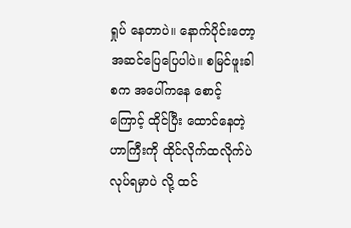ရှုပ် နေတာပဲ။ နောက်ပိုင်းတော့ အဆင်ပြေပြေပါပဲ။ စမြင်ဖူးခါစက အပေါ်ကနေ စောင့်ကြောင့် ထိုင်ပြီး ထောင်နေတဲ့ ဟာကြီးကို ထိုင်လိုက်ထလိုက်ပဲ လုပ်ရမှာပဲ လို့ ထင်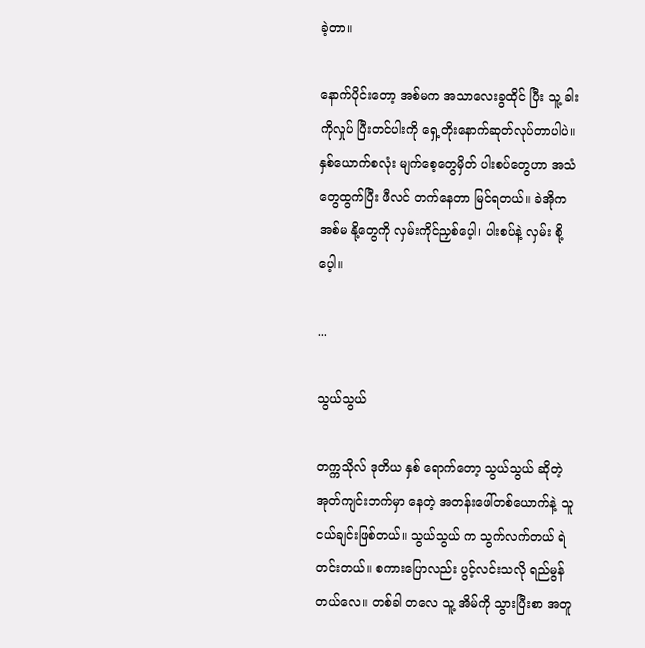ခဲ့တာ။

နောက်ပိုင်းတော့ အစ်မက အသာလေးခွထိုင် ပြီး သူ့ ခါးကိုလှုပ် ပြီးတင်ပါးကို ရှေ့တိုးနောက်ဆုတ်လုပ်တာပါပဲ။ နှစ်ယောက်စလုံး မျက်စေ့တွေမှိတ် ပါးစပ်တွေဟာ အသံတွေထွက်ပြီး ဖီလင် တက်နေတာ မြင်ရတယ်။ ခဲအိုက အစ်မ နို့တွေကို လှမ်းကိုင်ညှစ်ပေ့ါ၊ ပါးစပ်နဲ့ လှမ်း စို့ပေ့ါ။

...

သွယ်သွယ်

တက္ကသိုလ် ဒုတိယ နှစ် ရောက်တော့ သွယ်သွယ် ဆိုတဲ့ အုတ်ကျင်းဘက်မှာ နေတဲ့ အတန်းဖေါ်တစ်ယောက်နဲ့ သူငယ်ချင်းဖြစ်တယ်။ သွယ်သွယ် က သွက်လက်တယ် ရဲတင်းတယ်။ စကားပြောလည်း ပွင့်လင်းသလို ရည်မွန်တယ်လေ။ တစ်ခါ တလေ သူ့ အိမ်ကို သွားပြီးစာ အတူ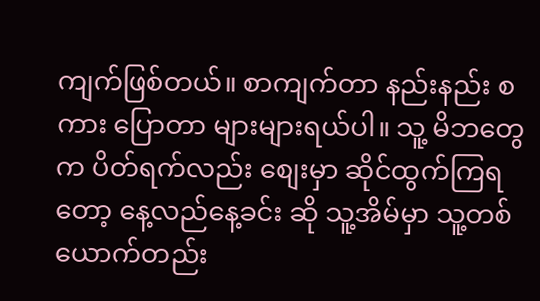ကျက်ဖြစ်တယ်။ စာကျက်တာ နည်းနည်း စကား ပြောတာ များများရယ်ပါ။ သူ့ မိဘတွေက ပိတ်ရက်လည်း စျေးမှာ ဆိုင်ထွက်ကြရတော့ နေ့လည်နေ့ခင်း ဆို သူ့အိမ်မှာ သူ့တစ်ယောက်တည်း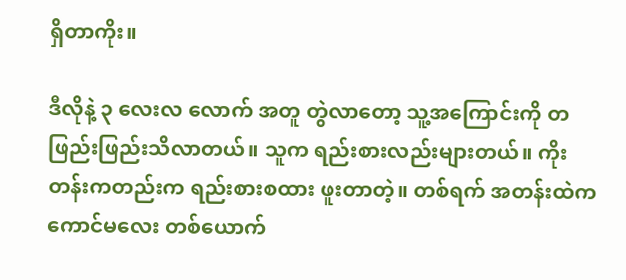ရှိတာကိုး။

ဒီလိုနဲ့ ၃ လေးလ လောက် အတူ တွဲလာတော့ သူ့အကြောင်းကို တဖြည်းဖြည်းသိလာတယ်။ သူက ရည်းစားလည်းများတယ်။ ကိုးတန်းကတည်းက ရည်းစားစထား ဖူးတာတဲ့။ တစ်ရက် အတန်းထဲက ကောင်မလေး တစ်ယောက်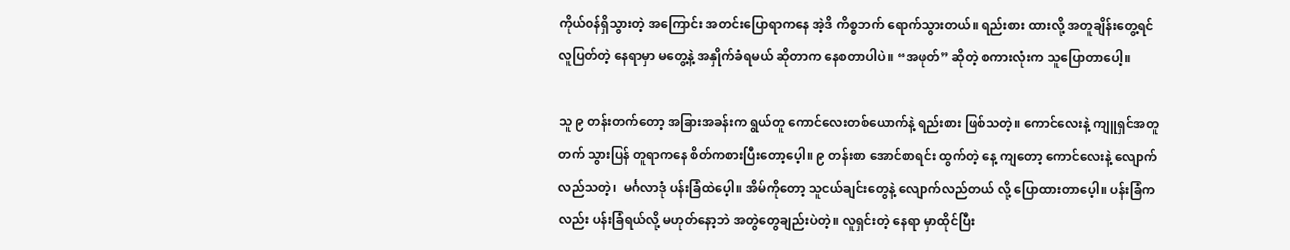ကိုယ်၀န်ရှိသွားတဲ့ အကြောင်း အတင်းပြောရာကနေ အဲ့ဒိ ကိစ္စဘက် ရောက်သွားတယ်။ ရည်းစား ထားလို့ အတူချိန်းတွေ့ရင် လူပြတ်တဲ့ နေရာမှာ မတွေ့နဲ့ အနှိုက်ခံရမယ် ဆိုတာက နေစတာပါပဲ။ “အဖုတ်” ဆိုတဲ့ စကားလုံးက သူပြောတာပေါ့။

သူ ၉ တန်းတက်တော့ အခြားအခန်းက ရွယ်တူ ကောင်လေးတစ်ယောက်နဲ့ ရည်းစား ဖြစ်သတဲ့။ ကောင်လေးနဲ့ ကျူရှင်အတူတက် သွားပြန် တူရာကနေ စိတ်ကစားပြီးတော့ပေ့ါ။ ၉ တန်းစာ အောင်စာရင်း ထွက်တဲ့ နေ့ ကျတော့ ကောင်လေးနဲ့ လျောက်လည်သတဲ့၊  မင်္ဂလာဒုံ ပန်းခြံထဲပေ့ါ။ အိမ်ကိုတော့ သူငယ်ချင်းတွေနဲ့ လျောက်လည်တယ် လို့ ပြောထားတာပေ့ါ။ ပန်းခြံက လည်း ပန်းခြံရယ်လို့ မဟုတ်နော့ဘဲ အတွဲတွေချည်းပဲတဲ့။ လူရှင်းတဲ့ နေရာ မှာထိုင်ပြီး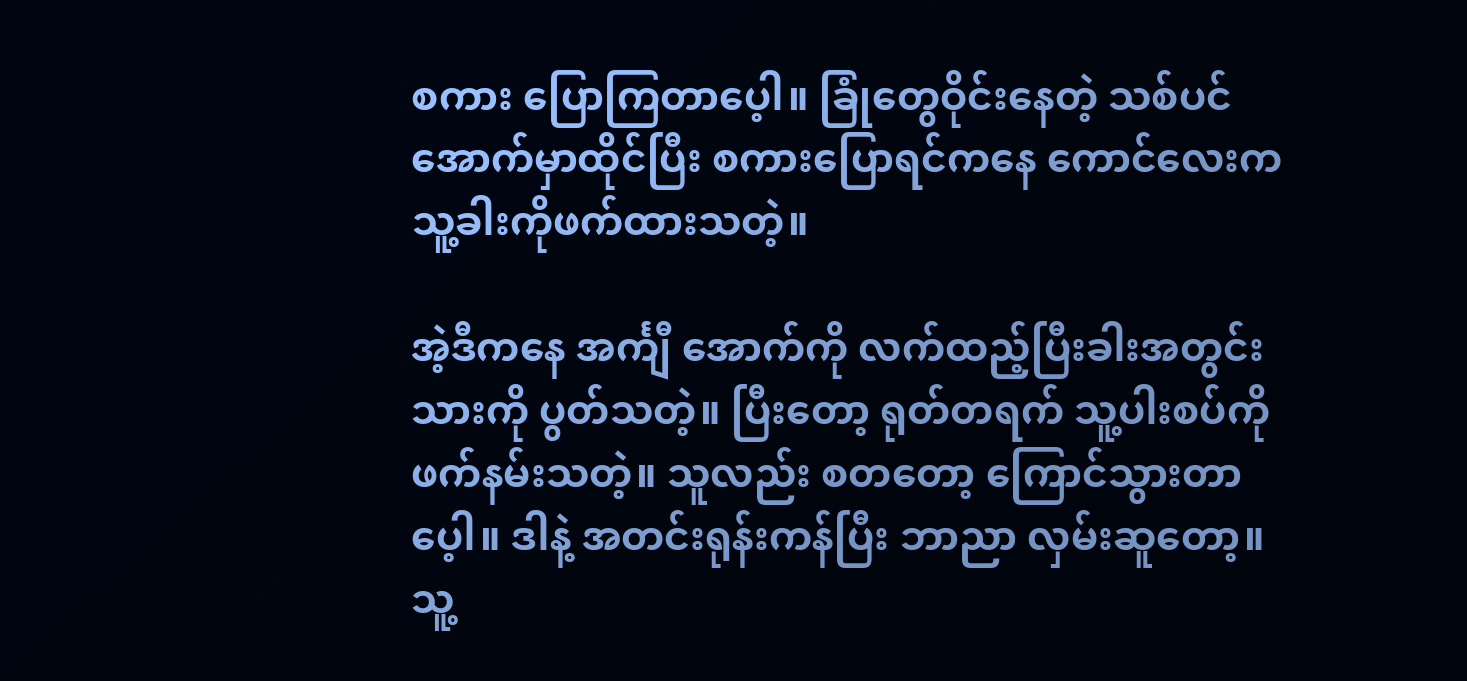စကား ပြောကြတာပေ့ါ။ ခြုံတွေဝိုင်းနေတဲ့ သစ်ပင်အောက်မှာထိုင်ပြီး စကားပြောရင်ကနေ ကောင်လေးက သူ့ခါးကိုဖက်ထားသတဲ့။

အဲ့ဒီကနေ အင်္ကျီ အောက်ကို လက်ထည့်ပြီးခါးအတွင်းသားကို ပွတ်သတဲ့။ ပြီးတော့ ရုတ်တရက် သူ့ပါးစပ်ကို ဖက်နမ်းသတဲ့။ သူလည်း စတတော့ ကြောင်သွားတာပေ့ါ။ ဒါနဲ့ အတင်းရုန်းကန်ပြီး ဘာညာ လှမ်းဆူတော့။ သူ့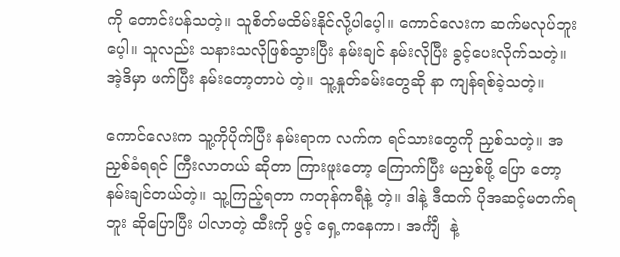ကို တောင်းပန်သတဲ့။ သူစိတ်မထိမ်းနိုင်လို့ပါပေ့ါ။ ကောင်လေးက ဆက်မလုပ်ဘူးပေ့ါ။ သူလည်း သနားသလိုဖြစ်သွားပြီး နမ်းချင် နမ်းလိုပြီး ခွင့်ပေးလိုက်သတဲ့။ အဲ့ဒိမှာ ဖက်ပြီး နမ်းတော့တာပဲ တဲ့။ သူ့နှုတ်ခမ်းတွေဆို နာ ကျန်ရစ်ခဲ့သတဲ့။

ကောင်လေးက သူ့ကိုပိုက်ပြီး နမ်းရာက လက်က ရင်သားတွေကို ညှစ်သတဲ့။ အညှစ်ခံရရင် ကြီးလာတယ် ဆိုတာ ကြားဖူးတော့ ကြောက်ပြီး မညှစ်ဖို့ ပြော တော့ နမ်းချင်တယ်တဲ့။ သူ့ကြည့်ရတာ ကတုန်ကရီနဲ့ တဲ့။ ဒါနဲ့ ဒီထက် ပိုအဆင့်မတက်ရဘူး ဆိုပြောပြီး ပါလာတဲ့ ထီးကို ဖွင့် ရှေ့ကနေကာ၊ အင်္ကျီ  နဲ့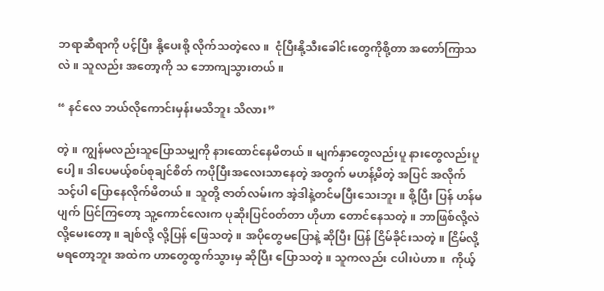ဘရာဆီရာကို ပင့်ပြီး နို့ပေးစို့ လိုက်သတဲ့လေ။  ငုံပြီးနို့သီးခေါင်းတွေကိုစို့တာ အတော်ကြာသလဲ။ သူလည်း အတော့ကို သ ဘောကျသွားတယ်။

“ နင်လေ ဘယ်လိုကောင်းမှန်းမသိဘူး သိလား”

တဲ့။ ကျွန်မလည်းသူပြောသမျှကို နားထောင်နေမိတယ်။ မျက်နှာတွေလည်းပူ နားတွေလည်းပူပေါ့။ ဒါပေမယ့်စပ်စုချင်စိတ် ကပိုပြီးအလေးသာနေတဲ့ အတွက် မဟန့်မိတဲ့ အပြင် အလိုက်သင့်ပါ ပြောနေလိုက်မိတယ်။ သူတို့ ဇာတ်လမ်းက အဲ့ဒါနဲ့တင်မပြီးသေးဘူး။ စို့ပြီး ပြန် ဟန်မပျက် ပြင်ကြတော့ သူ့ကောင်လေးက ပုဆိုးပြင်၀တ်တာ ဟိုဟာ တောင်နေသတဲ့။ ဘာဖြစ်လို့လဲ လို့မေးတော့။ ချစ်လို့ လို့ပြန် ဖြေသတဲ့။ အပိုတွေမပြောနဲ့ ဆိုပြီး ပြန် ငြိမ်ခိုင်းသတဲ့။ ငြိမ်လို့ မရတော့ဘူး အထဲက ဟာတွေထွက်သွားမှ ဆိုပြီး ပြောသတဲ့။ သူကလည်း ငပါးပဲဟာ ။  ကိုယ့်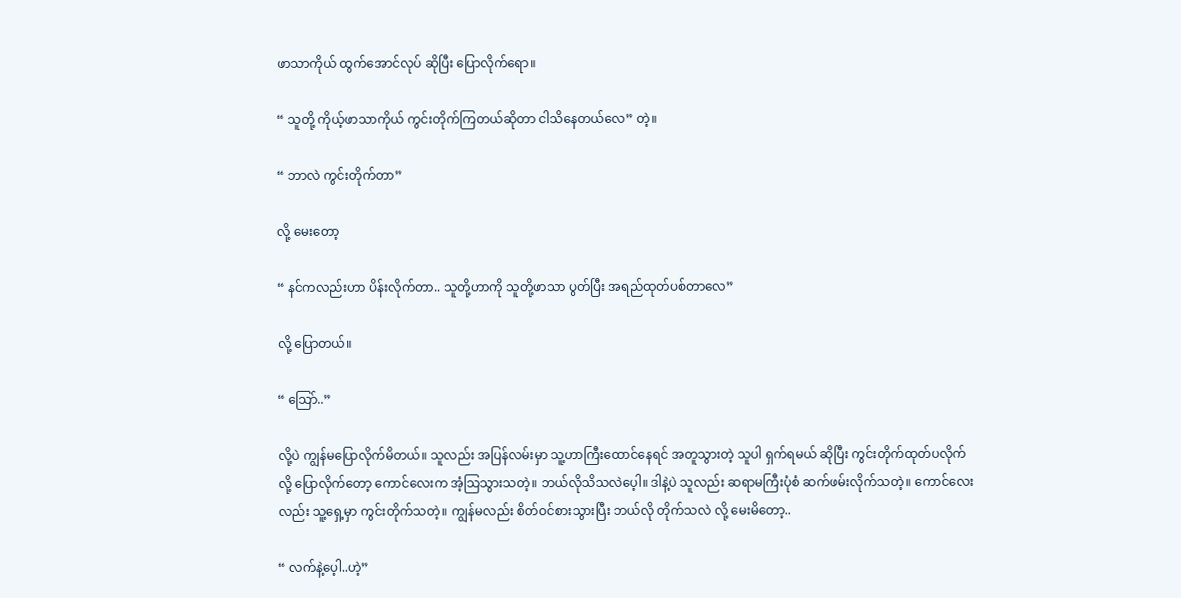ဖာသာကိုယ် ထွက်အောင်လုပ် ဆိုပြီး ပြောလိုက်ရော။

“ သူတို့ ကိုယ့်ဖာသာကိုယ် ကွင်းတိုက်ကြတယ်ဆိုတာ ငါသိနေတယ်လေ” တဲ့။

“ ဘာလဲ ကွင်းတိုက်တာ”

လို့ မေးတော့

“ နင်ကလည်းဟာ ပိန်းလိုက်တာ.. သူတို့ဟာကို သူတို့ဖာသာ ပွတ်ပြီး အရည်ထုတ်ပစ်တာလေ”

လို့ ပြောတယ်။

“ သြော်..”

လို့ပဲ ကျွန်မပြောလိုက်မိတယ်။ သူလည်း အပြန်လမ်းမှာ သူ့ဟာကြီးထောင်နေရင် အတူသွားတဲ့ သူပါ ရှက်ရမယ် ဆိုပြီး ကွင်းတိုက်ထုတ်ပလိုက် လို့ ပြောလိုက်တော့ ကောင်လေးက အံ့သြသွားသတဲ့။ ဘယ်လိုသိသလဲပေ့ါ။ ဒါနဲ့ပဲ သူလည်း ဆရာမကြီးပုံစံ ဆက်ဖမ်းလိုက်သတဲ့။ ကောင်လေးလည်း သူ့ရှေ့မှာ ကွင်းတိုက်သတဲ့။ ကျွန်မလည်း စိတ်ဝင်စားသွားပြီး ဘယ်လို တိုက်သလဲ လို့ မေးမိတော့..

“ လက်နဲ့ပေ့ါ..ဟဲ့”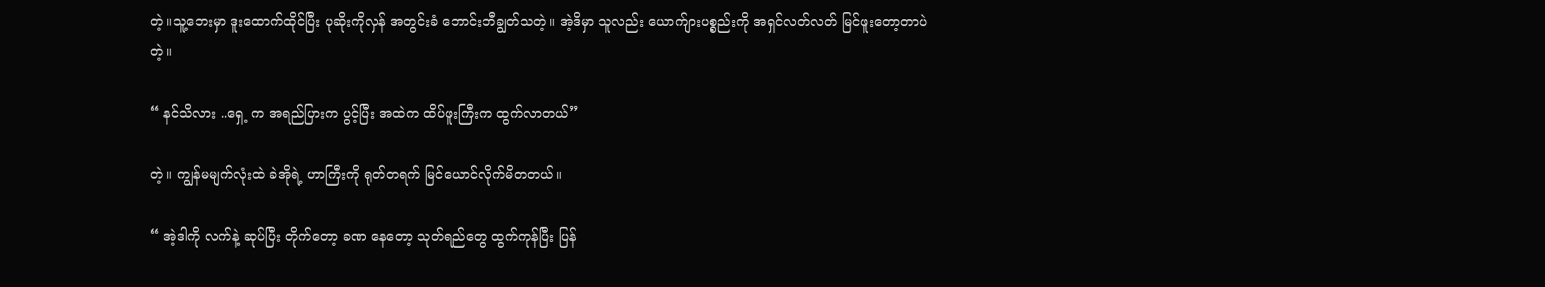တဲ့။သူ့ဘေးမှာ ဒူးထောက်ထိုင်ပြီး ပုဆိုးကိုလှန် အတွင်းခံ ဘောင်းဘီချွတ်သတဲ့။ အဲ့ဒိမှာ သူလည်း ယောက်ျားပစ္စည်းကို အရှင်လတ်လတ် မြင်ဖူးတော့တာပဲတဲ့။

“ နင်သိလား ..ရှေ့ က အရည်ပြားက ပွင့်ပြီး အထဲက ထိပ်ဖူးကြီးက ထွက်လာတယ်”

တဲ့။ ကျွန်မမျက်လုံးထဲ ခဲအိုရဲ့ ဟာကြီးကို ရုတ်တရက် မြင်ယောင်လိုက်မိတတယ်။

“ အဲ့ဒါကို လက်နဲ့ ဆုပ်ပြီး တိုက်တော့ ခဏ နေတော့ သုတ်ရည်တွေ ထွက်ကုန်ပြီး ပြန်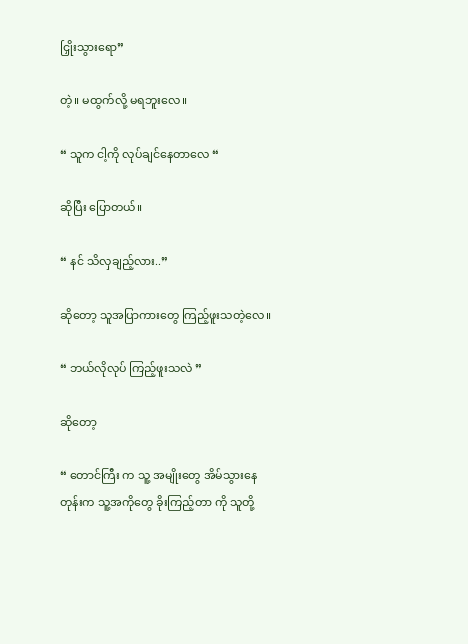ငြှိုးသွားရော”

တဲ့။ မထွက်လို့ မရဘူးလေ။

“ သူက ငါ့ကို လုပ်ချင်နေတာလေ “

ဆိုပြီး ပြောတယ်။

“ နင် သိလှချည့်လား..”

ဆိုတော့ သူအပြာကားတွေ ကြည့်ဖူးသတဲ့လေ။

“ ဘယ်လိုလုပ် ကြည့်ဖူးသလဲ ”

ဆိုတော့

“ တောင်ကြီး က သူ့ အမျိုးတွေ အိမ်သွားနေတုန်းက သူ့အကိုတွေ ခိုးကြည့်တာ ကို သူတို့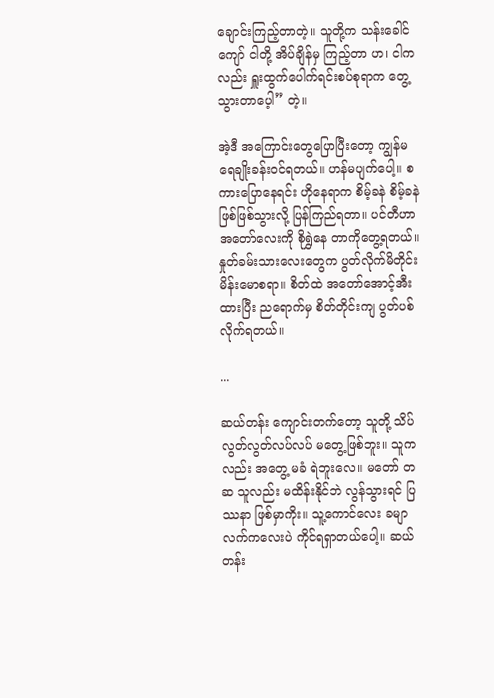ချောင်းကြည့်တာတဲ့။ သူတို့က သန်းခေါင်ကျော် ငါတို့ အိပ်ချိန်မှ ကြည့်တာ ဟ၊ ငါကလည်း ရှူးထွက်ပေါက်ရင်းစပ်စုရာက တွေ့သွားတာပေ့ါ” တဲ့။

အဲ့ဒီ အကြောင်းတွေပြောပြီးတော့ ကျွန်မ ရေချိုးခန်းဝင်ရတယ်။ ဟန်မပျက်ပေါ့။ စကားပြောနေရင်း ဟိုနေရာက စိမ့်ခနဲ စိမ့်ခနဲ ဖြစ်ဖြစ်သွားလို့ ပြန်ကြည်ရတာ။ ပင်တီဟာ အတော်လေးကို စိုရွှဲနေ တာကိုတွေ့ရတယ်။ နှုတ်ခမ်းသားလေးတွေက ပွတ်လိုက်မိတိုင်း မိန်းမောစရာ။ စိတ်ထဲ အတော်အောင့်အီးထားပြီး ညရောက်မှ စိတ်တိုင်းကျ ပွတ်ပစ်လိုက်ရတယ်။

...

ဆယ်တန်း ကျောင်းတက်တော့ သူတို့ သိပ်လွတ်လွတ်လပ်လပ် မတွေ့ဖြစ်ဘူး။ သူကလည်း အတွေ့ မခံ ရဲဘူးလေ။ မတော် တဆ သူလည်း မထိန်းနိုင်ဘဲ လွန်သွားရင် ပြဿနာ ဖြစ်မှာကိုး။ သူ့ကောင်လေး ခမျာ လက်ကလေးပဲ ကိုင်ရရှာတယ်ပေါ့။ ဆယ်တန်း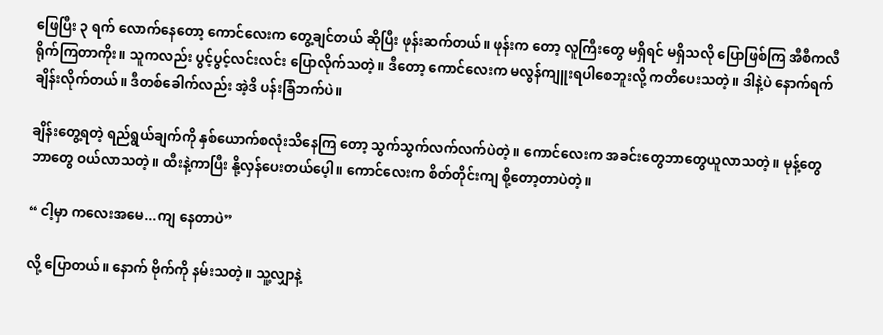ဖြေပြီး ၃ ရက် လောက်နေတော့ ကောင်လေးက တွေ့ချင်တယ် ဆိုပြီး ဖုန်းဆက်တယ်။ ဖုန်းက တော့ လူကြီးတွေ မရှိရင် မရှိသလို ပြောဖြစ်ကြ အီစီကလီ ရိုက်ကြတာကိုး။ သူကလည်း ပွင့်ပွင့်လင်းလင်း ပြောလိုက်သတဲ့။ ဒီတော့ ကောင်လေးက မလွန်ကျူးရပါစေဘူးလို့ ကတိပေးသတဲ့။ ဒါနဲ့ပဲ နောက်ရက် ချိန်းလိုက်တယ်။ ဒီတစ်ခေါက်လည်း အဲ့ဒိ ပန်းခြံဘက်ပဲ။

ချိန်းတွေ့ရတဲ့ ရည်ရွယ်ချက်ကို နှစ်ယောက်စလုံးသိနေကြ တော့ သွက်သွက်လက်လက်ပဲတဲ့။ ကောင်လေးက အခင်းတွေဘာတွေယူလာသတဲ့။ မုန့်တွေဘာတွေ ဝယ်လာသတဲ့။ ထီးနဲ့ကာပြီး နို့လှန်ပေးတယ်ပေ့ါ။ ကောင်လေးက စိတ်တိုင်းကျ စို့တော့တာပဲတဲ့။

“ ငါ့မှာ ကလေးအမေ...ကျ နေတာပဲ”

လို့ ပြောတယ်။ နောက် ဗိုက်ကို နမ်းသတဲ့။ သူ့လျှာနဲ့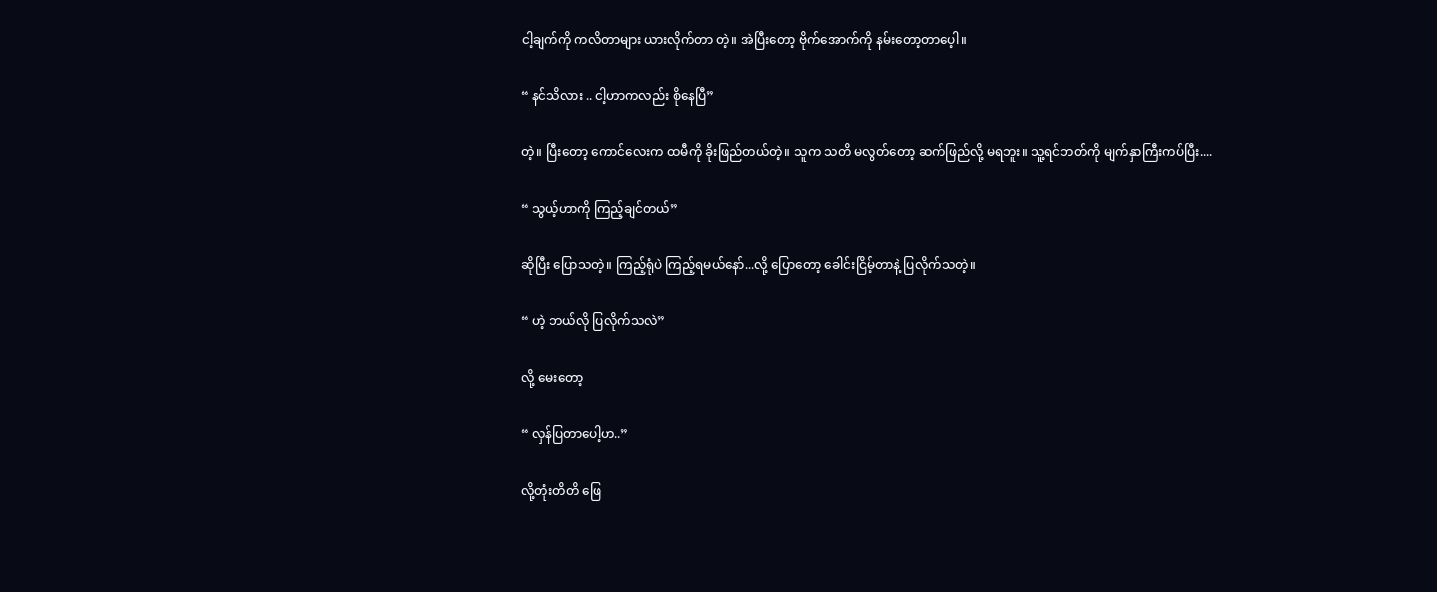ငါ့ချက်ကို ကလိတာများ ယားလိုက်တာ တဲ့။ အဲပြီးတော့ ဗိုက်အောက်ကို နမ်းတော့တာပေ့ါ။

“ နင်သိလား .. ငါ့ဟာကလည်း စိုနေပြီ”

တဲ့။ ပြီးတော့ ကောင်လေးက ထမီကို ခိုးဖြည်တယ်တဲ့။ သူက သတိ မလွတ်တော့ ဆက်ဖြည်လို့ မရဘူး။ သူ့ရင်ဘတ်ကို မျက်နှာကြီးကပ်ပြီး....

“ သွယ့်ဟာကို ကြည့်ချင်တယ်”

ဆိုပြီး ပြောသတဲ့။ ကြည့်ရုံပဲ ကြည့်ရမယ်နော်...လို့ ပြောတော့ ခေါင်းငြိမ့်တာနဲ့ ပြလိုက်သတဲ့။

“ ဟဲ့ ဘယ်လို ပြလိုက်သလဲ”

လို့ မေးတော့

“ လှန်ပြတာပေါ့ဟ..”

လို့တုံးတိတိ ဖြေ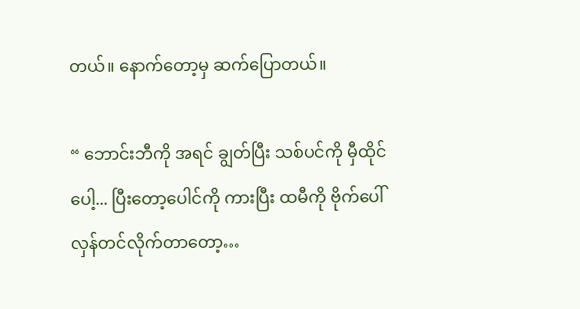တယ်။ နောက်တော့မှ ဆက်ပြောတယ်။

“ ဘောင်းဘီကို အရင် ချွတ်ပြီး သစ်ပင်ကို မှီထိုင်ပေါ့... ပြီးတော့ပေါင်ကို ကားပြီး ထမီကို ဗိုက်ပေါ် လှန်တင်လိုက်တာတော့…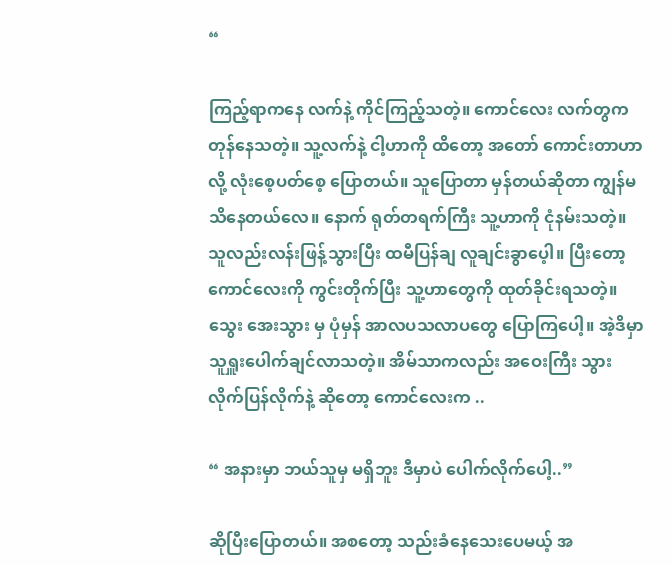“

ကြည့်ရာကနေ လက်နဲ့ ကိုင်ကြည့်သတဲ့။ ကောင်လေး လက်တွက တုန်နေသတဲ့။ သူ့လက်နဲ့ ငါ့ဟာကို ထိတော့ အတော် ကောင်းတာဟာ လို့ လုံးစေ့ပတ်စေ့ ပြောတယ်။ သူပြောတာ မှန်တယ်ဆိုတာ ကျွန်မသိနေတယ်လေ။ နောက် ရုတ်တရက်ကြီး သူ့ဟာကို ငုံနမ်းသတဲ့။ သူလည်းလန်းဖြန့်သွားပြီး ထမီပြန်ချ လူချင်းခွာပေ့ါ။ ပြီးတော့ ကောင်လေးကို ကွင်းတိုက်ပြီး သူ့ဟာတွေကို ထုတ်ခိုင်းရသတဲ့။ သွေး အေးသွား မှ ပုံမှန် အာလပသလာပတွေ ပြောကြပေါ့။ အဲ့ဒိမှာ သူရှူးပေါက်ချင်လာသတဲ့။ အိမ်သာကလည်း အဝေးကြီး သွားလိုက်ပြန်လိုက်နဲ့ ဆိုတော့ ကောင်လေးက ..

“ အနားမှာ ဘယ်သူမှ မရှိဘူး ဒီမှာပဲ ပေါက်လိုက်ပေါ့..”

ဆိုပြီးပြောတယ်။ အစတော့ သည်းခံနေသေးပေမယ့် အ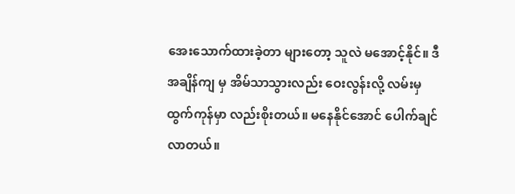အေးသောက်ထားခဲ့တာ များတော့ သူလဲ မအောင့်နိုင်။ ဒီအချိန်ကျ မှ အိမ်သာသွားလည်း ဝေးလွန်းလို့ လမ်းမှ ထွက်ကုန်မှာ လည်းစိုးတယ်။ မနေနိုင်အောင် ပေါက်ချင်လာတယ်။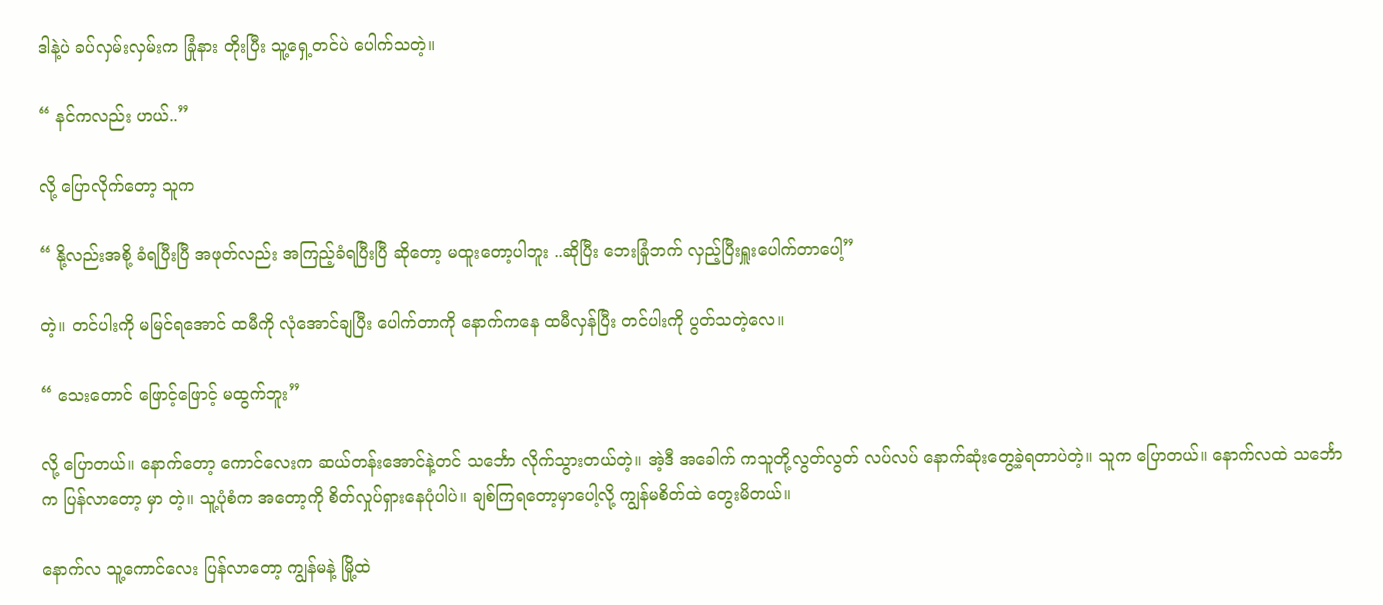ဒါနဲ့ပဲ ခပ်လှမ်းလှမ်းက ခြုံနား တိုးပြီး သူ့ရှေ့တင်ပဲ ပေါက်သတဲ့။

“ နင်ကလည်း ဟယ်..”

လို့ ပြောလိုက်တော့ သူက

“ နို့လည်းအစို့ ခံရပြီးပြီ အဖုတ်လည်း အကြည့်ခံရပြီးပြီ ဆိုတော့ မထူးတော့ပါဘူး ..ဆိုပြီး ဘေးခြုံဘက် လှည့်ပြီးရှူးပေါက်တာပေါ့”

တဲ့။ တင်ပါးကို မမြင်ရအောင် ထမီကို လုံအောင်ချပြီး ပေါက်တာကို နောက်ကနေ ထမီလှန်ပြီး တင်ပါးကို ပွတ်သတဲ့လေ။

“ သေးတောင် ဖြောင့်ဖြောင့် မထွက်ဘူး”

လို့ ပြောတယ်။ နောက်တော့ ကောင်လေးက ဆယ်တန်းအောင်နဲ့တင် သင်္ဘော လိုက်သွားတယ်တဲ့။ အဲ့ဒီ အခေါက် ကသူတို့လွတ်လွတ် လပ်လပ် နောက်ဆုံးတွေ့ခဲ့ရတာပဲတဲ့။ သူက ပြောတယ်။ နောက်လထဲ သင်္ဘောက ပြန်လာတော့ မှာ တဲ့။ သူ့ပုံစံက အတော့ကို စိတ်လှုပ်ရှားနေပုံပါပဲ။ ချစ်ကြရတော့မှာပေါ့လို့ ကျွန်မစိတ်ထဲ တွေးမိတယ်။

နောက်လ သူ့ကောင်လေး ပြန်လာတော့ ကျွန်မနဲ့ မြို့ထဲ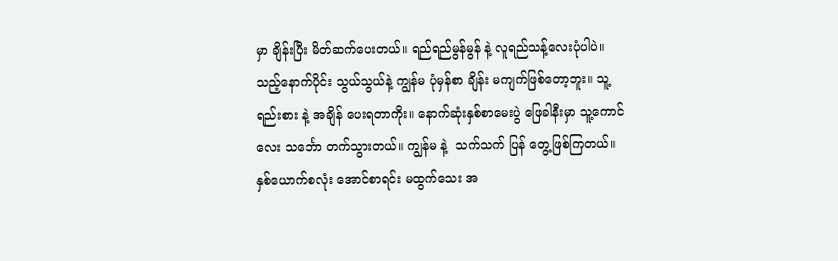မှာ ချိန်းပြီး မိတ်ဆက်ပေးတယ်။ ရည်ရည်မွန်မွန် နဲ့ လူရည်သန့်လေးပုံပါပဲ။ သည့်နောက်ပိုင်း သွယ်သွယ်နဲ့ ကျွန်မ ပုံမှန်စာ ချိန်း မကျက်ဖြစ်တော့ဘူး။ သူ့ ရည်းစား နဲ့ အချိန် ပေးရတာကိုး။ နောက်ဆုံးနှစ်စာမေးပွဲ ဖြေခါနီးမှာ သူ့ကောင်လေး သင်္ဘော တက်သွားတယ်။ ကျွန်မ နဲ့  သက်သက် ပြန် တွေ့ဖြစ်ကြတယ်။ နှစ်ယောက်စလုံး အောင်စာရင်း မထွက်သေး အ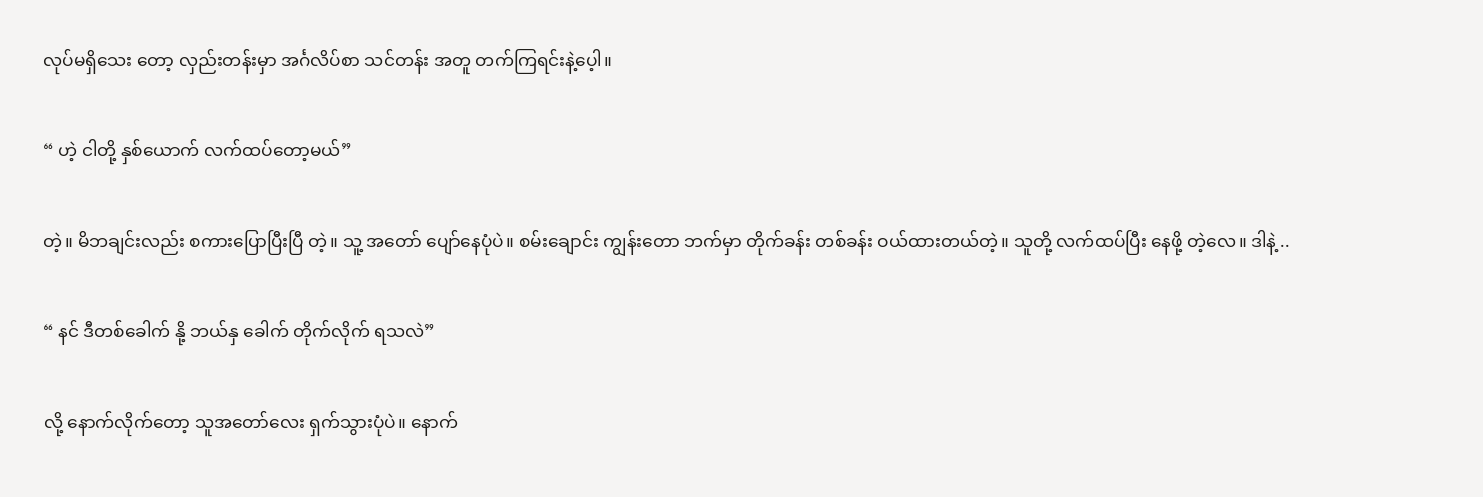လုပ်မရှိသေး တော့ လှည်းတန်းမှာ အင်္ဂလိပ်စာ သင်တန်း အတူ တက်ကြရင်းနဲ့ပေ့ါ။

“ ဟဲ့ ငါတို့ နှစ်ယောက် လက်ထပ်တော့မယ်”

တဲ့။ မိဘချင်းလည်း စကားပြောပြီးပြီ တဲ့။ သူ့ အတော် ပျော်နေပုံပဲ။ စမ်းချောင်း ကျွန်းတော ဘက်မှာ တိုက်ခန်း တစ်ခန်း ဝယ်ထားတယ်တဲ့။ သူတို့ လက်ထပ်ပြီး နေဖို့ တဲ့လေ။ ဒါနဲ့ ..

“ နင် ဒီတစ်ခေါက် နို့ ဘယ်နှ ခေါက် တိုက်လိုက် ရသလဲ”

လို့ နောက်လိုက်တော့ သူအတော်လေး ရှက်သွားပုံပဲ။ နောက်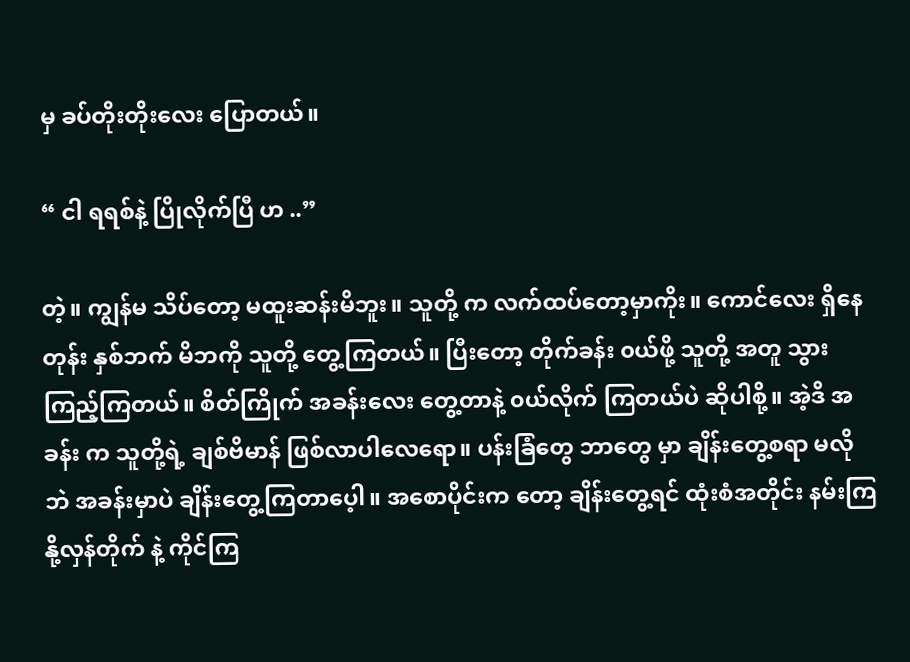မှ ခပ်တိုးတိုးလေး ပြောတယ်။

“ ငါ ရရစ်နဲ့ ပြိုလိုက်ပြီ ဟ ..”

တဲ့။ ကျွန်မ သိပ်တော့ မထူးဆန်းမိဘူး။ သူတို့ က လက်ထပ်တော့မှာကိုး။ ကောင်လေး ရှိနေတုန်း နှစ်ဘက် မိဘကို သူတို့ တွေ့ကြတယ်။ ပြီးတော့ တိုက်ခန်း ၀ယ်ဖို့ သူတို့ အတူ သွားကြည့်ကြတယ်။ စိတ်ကြိုက် အခန်းလေး တွေ့တာနဲ့ ၀ယ်လိုက် ကြတယ်ပဲ ဆိုပါစို့။ အဲ့ဒိ အခန်း က သူတို့ရဲ့ ချစ်ဗိမာန် ဖြစ်လာပါလေရော။ ပန်းခြံတွေ ဘာတွေ မှာ ချိန်းတွေ့စရာ မလိုဘဲ အခန်းမှာပဲ ချိန်းတွေ့ကြတာပေ့ါ။ အစောပိုင်းက တော့ ချိန်းတွေ့ရင် ထုံးစံအတိုင်း နမ်းကြ နို့လှန်တိုက် နဲ့ ကိုင်ကြ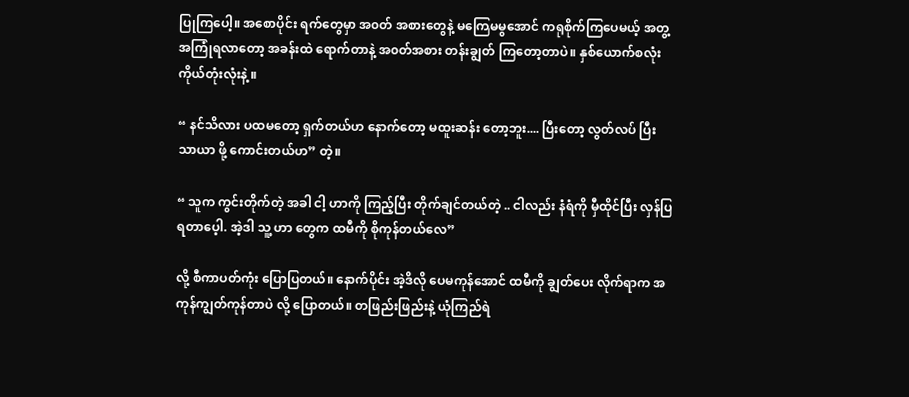ပြုကြပေါ့။ အစောပိုင်း ရက်တွေမှာ အ၀တ် အစားတွေနဲ့ မကြေမမွအောင် ကရုစိုက်ကြပေမယ့် အတွ့ အကြုံရလာတော့ အခန်းထဲ ရောက်တာနဲ့ အ၀တ်အစား တန်းချွတ် ကြတော့တာပဲ။ နှစ်ယောက်စလုံး ကိုယ်တုံးလုံးနဲ့ ။

“ နင်သိလား ပထမတော့ ရှက်တယ်ဟ နောက်တော့ မထူးဆန်း တော့ဘူး.... ပြီးတော့ လွတ်လပ် ပြီး သာယာ ဖို့ ကောင်းတယ်ဟ” တဲ့။

“ သူက ကွင်းတိုက်တဲ့ အခါ ငါ့ ဟာကို ကြည့်ပြီး တိုက်ချင်တယ်တဲ့ .. ငါလည်း နံရံကို မှီထိုင်ပြီး လှန်ပြရတာပေ့ါ. အဲ့ဒါ သူ့ ဟာ တွေက ထမီကို စိုကုန်တယ်လေ”

လို့ စီကာပတ်ကုံး ပြောပြတယ်။ နောက်ပိုင်း အဲ့ဒိလို ပေမကုန်အောင် ထမီကို ချွတ်ပေး လိုက်ရာက အကုန်ကျွတ်ကုန်တာပဲ လို့ ပြောတယ်။ တဖြည်းဖြည်းနဲ့ ယုံကြည်ရဲ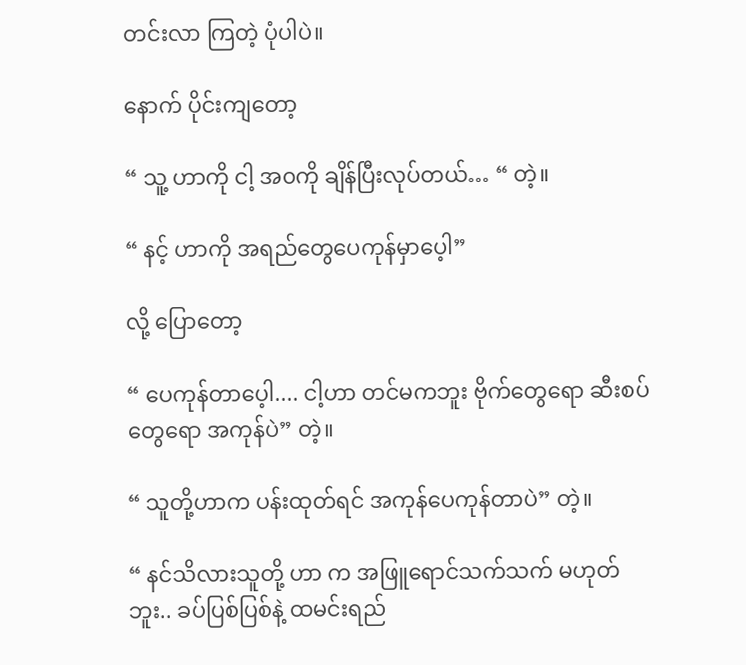တင်းလာ ကြတဲ့ ပုံပါပဲ။

နောက် ပိုင်းကျတော့

“ သူ့ ဟာကို ငါ့ အ၀ကို ချိန်ပြီးလုပ်တယ်… “ တဲ့။

“ နင့် ဟာကို အရည်တွေပေကုန်မှာပေ့ါ”

လို့ ပြောတော့

“ ပေကုန်တာပေ့ါ.... ငါ့ဟာ တင်မကဘူး ဗိုက်တွေရော ဆီးစပ် တွေရော အကုန်ပဲ” တဲ့။

“ သူတို့ဟာက ပန်းထုတ်ရင် အကုန်ပေကုန်တာပဲ” တဲ့။

“ နင်သိလားသူတို့ ဟာ က အဖြူရောင်သက်သက် မဟုတ်ဘူး.. ခပ်ပြစ်ပြစ်နဲ့ ထမင်းရည်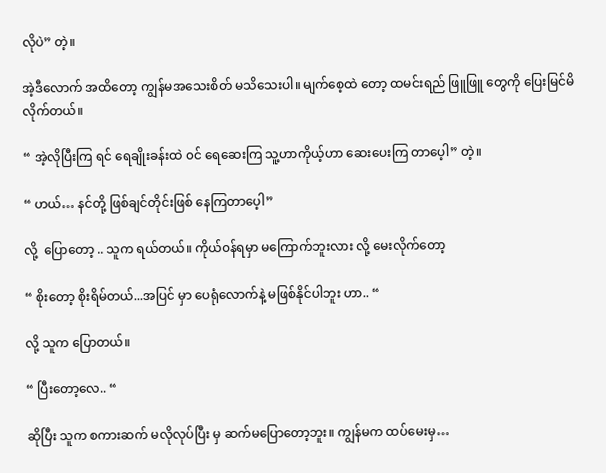လိုပဲ” တဲ့။

အဲ့ဒီလောက် အထိတော့ ကျွန်မအသေးစိတ် မသိသေးပါ။ မျက်စေ့ထဲ တော့ ထမင်းရည် ဖြူဖြူ တွေကို ပြေးမြင်မိလိုက်တယ်။

“ အဲ့လိုပြီးကြ ရင် ရေချိုးခန်းထဲ ၀င် ရေဆေးကြ သူ့ဟာကိုယ့်ဟာ ဆေးပေးကြ တာပေ့ါ” တဲ့။

“ ဟယ်… နင်တို့ ဖြစ်ချင်တိုင်းဖြစ် နေကြတာပေ့ါ”

လို့  ပြောတော့ .. သူက ရယ်တယ်။ ကိုယ်၀န်ရမှာ မကြောက်ဘူးလား လို့ မေးလိုက်တော့

“ စိုးတော့ စိုးရိမ်တယ်...အပြင် မှာ ပေရုံလောက်နဲ့ မဖြစ်နိုင်ပါဘူး ဟာ.. “

လို့ သူက ပြောတယ်။

“ ပြီးတော့လေ.. “

ဆိုပြီး သူက စကားဆက် မလိုလုပ်ပြီး မှ ဆက်မပြောတော့ဘူး။ ကျွန်မက ထပ်မေးမှ…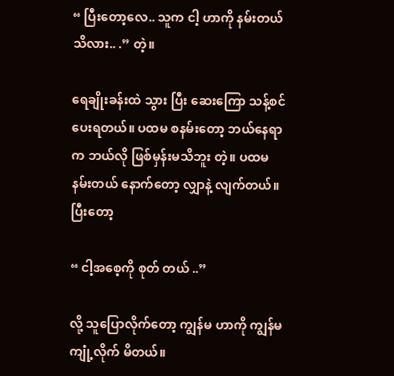“ ပြီးတော့လေ.. သူက ငါ့ ဟာကို နမ်းတယ် သိလား.. .” တဲ့။

ရေချိုးခန်းထဲ သွား ပြီး ဆေးကြော သန့်စင်ပေးရတယ်။ ပထမ စနမ်းတော့ ဘယ်နေရာက ဘယ်လို ဖြစ်မှန်းမသိဘူး တဲ့။ ပထမ နမ်းတယ် နောက်တော့ လျှာနဲ့ လျက်တယ်။ ပြီးတော့

“ ငါ့အစေ့ကို စုတ် တယ် ..”

လို့ သူပြောလိုက်တော့ ကျွန်မ ဟာကို ကျွန်မ ကျုံ့လိုက် မိတယ်။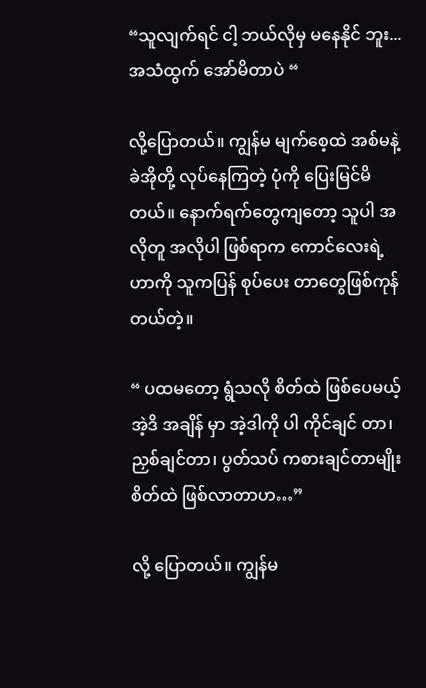“သူလျက်ရင် ငါ့ ဘယ်လိုမှ မနေနိုင် ဘူး...အသံထွက် အော်မိတာပဲ “

လို့ပြောတယ်။ ကျွန်မ မျက်စေ့ထဲ အစ်မနဲ့ ခဲအိုတို့ လုပ်နေကြတဲ့ ပုံကို ပြေးမြင်မိတယ်။ နောက်ရက်တွေကျတော့ သူပါ အလိုတူ အလိုပါ ဖြစ်ရာက ကောင်လေးရဲ့ ဟာကို သူကပြန် စုပ်ပေး တာတွေဖြစ်ကုန်တယ်တဲ့။

“ ပထမတော့ ရွံသလို စိတ်ထဲ ဖြစ်ပေမယ့် အဲ့ဒိ အချိန် မှာ အဲ့ဒါကို ပါ ကိုင်ချင် တာ၊ ညှစ်ချင်တာ၊ ပွတ်သပ် ကစားချင်တာမျိုး စိတ်ထဲ ဖြစ်လာတာဟ…”

လို့ ပြောတယ်။ ကျွန်မ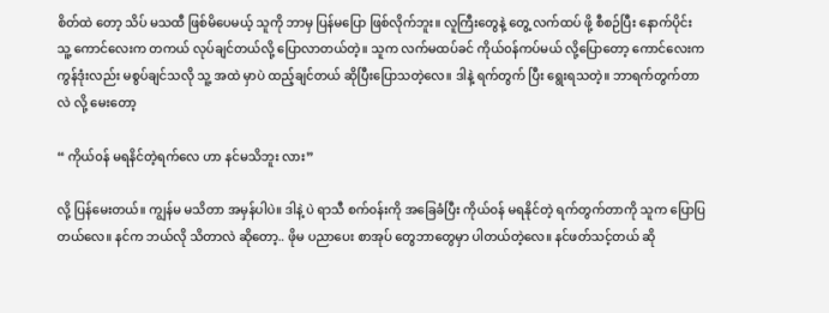စိတ်ထဲ တော့ သိပ် မသထီ ဖြစ်မိပေမယ့် သူကို ဘာမှ ပြန်မပြော ဖြစ်လိုက်ဘူး။ လူကြီးတွေနဲ့ တွေ့ လက်ထပ် ဖို့ စီစဉ်ပြီး နောက်ပိုင်း သူ့ ကောင်လေးက တကယ် လုပ်ချင်တယ်လို့ ပြောလာတယ်တဲ့။ သူက လက်မထပ်ခင် ကိုယ်၀န်ကပ်မယ် လို့ပြောတော့ ကောင်လေးက ကွန်ဒုံးလည်း မစွပ်ချင်သလို သူ့ အထဲ မှာပဲ ထည့်ချင်တယ် ဆိုပြီးပြောသတဲ့လေ။ ဒါနဲ့ ရက်တွက် ပြီး ရွေးရသတဲ့။ ဘာရက်တွက်တာလဲ လို့ မေးတော့

“ ကိုယ်၀န် မရနိင်တဲ့ရက်လေ ဟာ နင်မသိဘူး လား”

လို့ ပြန်မေးတယ်။ ကျွန်မ မသိတာ အမှန်ပါပဲ။ ဒါနဲ့ ပဲ ရာသီ စက်၀န်းကို အခြေခံပြီး ကိုယ်၀န် မရနိုင်တဲ့ ရက်တွက်တာကို သူက ပြောပြတယ်လေ။ နင်က ဘယ်လို သိတာလဲ ဆိုတော့.. ဖိုမ ပညာပေး စာအုပ် တွေဘာတွေမှာ ပါတယ်တဲ့လေ။ နင်ဖတ်သင့်တယ် ဆို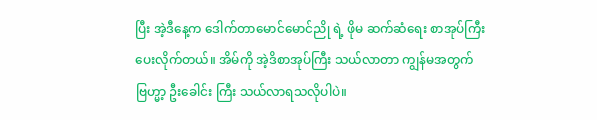ပြီး အဲ့ဒီနေ့က ဒေါက်တာမောင်မောင်ညို ရဲ့ ဖိုမ ဆက်ဆံရေး စာအုပ်ကြီးပေးလိုက်တယ်။ အိမ်ကို အဲ့ဒိစာအုပ်ကြီး သယ်လာတာ ကျွန်မအတွက် ဗြဟ္မာ့ ဦးခေါင်း ကြီး သယ်လာရသလိုပါပဲ။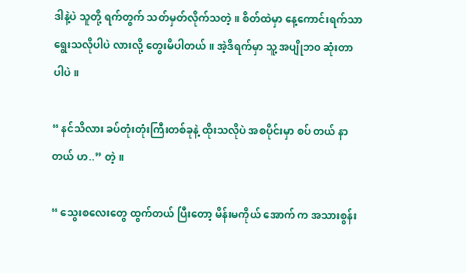ဒါနဲ့ပဲ သူတို့ ရက်တွက် သတ်မှတ်လိုက်သတဲ့။ စိတ်ထဲမှာ နေ့ကောင်းရက်သာ ရွေးသလိုပါပဲ လားလို့ တွေးမိပါတယ်။ အဲ့ဒိရက်မှာ သူ့ အပျိုဘ၀ ဆုံးတာပါပဲ။

“ နင်သိလား ခပ်တုံးတုံးကြီးတစ်ခုနဲ့ ထိုးသလိုပဲ အစပိုင်းမှာ စပ် တယ် နာတယ် ဟ..” တဲ့။

“ သွေးစလေးတွေ ထွက်တယ် ပြီးတော့ မိန်းမကိုယ် အောက် က အသားစွန်း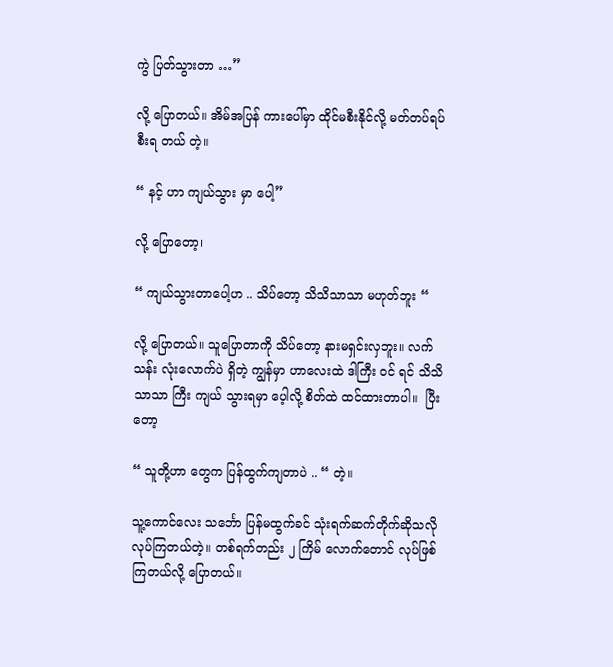ကွဲ ပြတ်သွားတာ …”

လို့ ပြောတယ်။ အိမ်အပြန် ကားပေါ်မှာ ထိုင်မစီးနိုင်လို့ မတ်တပ်ရပ် စီးရ တယ် တဲ့။

“ နင့် ဟာ ကျယ်သွား မှာ ပေါ့”

လို့ ပြောတော့၊

“ ကျယ်သွားတာပေါ့ဟ .. သိပ်တော့ သိသိသာသာ မဟုတ်ဘူး “

လို့ ပြောတယ်။ သူပြောတာကို သိပ်တော့ နားမရှင်းလှဘူး။ လက်သန်း လုံးလောက်ပဲ ရှိတဲ့ ကျွန်မှာ ဟာလေးထဲ ဒါကြီး ၀င် ရင် သိသိ သာသာ ကြီး ကျယ် သွားရမှာ ပေ့ါလို့ စိတ်ထဲ ထင်ထားတာပါ။  ပြီးတော့

“ သူတို့ဟာ တွေက ပြန်ထွက်ကျတာပဲ .. “ တဲ့။

သူ့ကောင်လေး သင်္ဘော ပြန်မထွက်ခင် သုံးရက်ဆက်တိုက်ဆိုသလို လုပ်ကြတယ်တဲ့။ တစ်ရက်တည်း ၂ ကြိမ် လောက်တောင် လုပ်ဖြစ်ကြတယ်လို့ ပြောတယ်။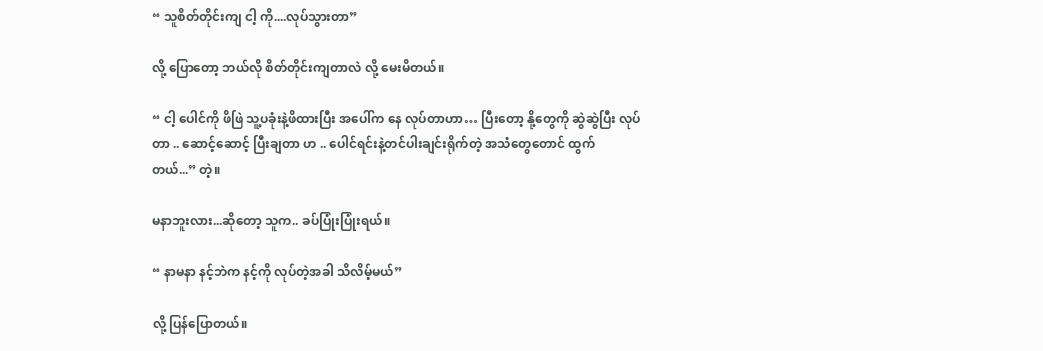“ သူစိတ်တိုင်းကျ ငါ့ ကို....လုပ်သွားတာ”

လို့ ပြောတော့ ဘယ်လို စိတ်တိုင်းကျတာလဲ လို့ မေးမိတယ်။

“ ငါ့ ပေါင်ကို ဖိဖြဲ သူ့ပခုံးနဲ့ဖိထားပြီး အပေါ်က နေ လုပ်တာဟာ… ပြီးတော့ နို့တွေကို ဆွဲဆွဲပြီး လုပ်တာ .. ဆောင့်ဆောင့် ပြီးချတာ ဟ .. ပေါင်ရင်းနဲ့တင်ပါးချင်းရိုက်တဲ့ အသံတွေတောင် ထွက် တယ်...” တဲ့။

မနာဘူးလား...ဆိုတော့ သူက.. ခပ်ပြုံးပြုံးရယ်။

“ နာမနာ နင့်ဘဲက နင့်ကို လုပ်တဲ့အခါ သိလိမ့်မယ်”

လို့ ပြန်ပြောတယ်။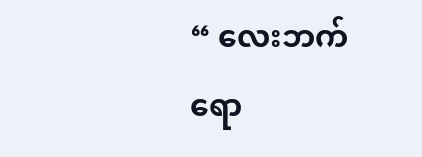“ လေးဘက်ရော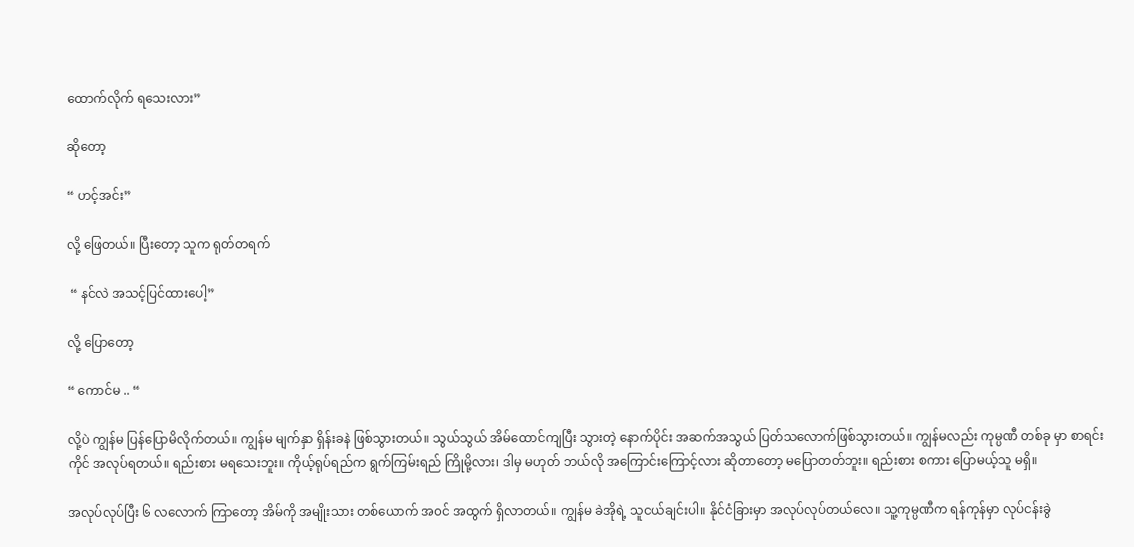ထောက်လိုက် ရသေးလား”

ဆိုတော့

“ ဟင့်အင်း”

လို့ ဖြေတယ်။ ပြီးတော့ သူက ရုတ်တရက်

 “ နင်လဲ အသင့်ပြင်ထားပေါ့”

လို့ ပြောတော့

“ ကောင်မ .. “

လို့ပဲ ကျွန်မ ပြန်ပြောမိလိုက်တယ်။ ကျွန်မ မျက်နှာ ရှိန်းခနဲ ဖြစ်သွားတယ်။ သွယ်သွယ် အိမ်ထောင်ကျပြီး သွားတဲ့ နောက်ပိုင်း အဆက်အသွယ် ပြတ်သလောက်ဖြစ်သွားတယ်။ ကျွန်မလည်း ကုမ္ပဏီ တစ်ခု မှာ စာရင်းကိုင် အလုပ်ရတယ်။ ရည်းစား မရသေးဘူး။ ကိုယ့်ရုပ်ရည်က ရွက်ကြမ်းရည် ကြိုမို့လား၊ ဒါမှ မဟုတ် ဘယ်လို အကြောင်းကြောင့်လား ဆိုတာတော့ မပြောတတ်ဘူး။ ရည်းစား စကား ပြောမယ့်သူ မရှိ။

အလုပ်လုပ်ပြီး ၆ လလောက် ကြာတော့ အိမ်ကို အမျိုးသား တစ်ယောက် အ၀င် အထွက် ရှိလာတယ်။ ကျွန်မ ခဲအိုရဲ့ သူငယ်ချင်းပါ။ နိုင်ငံခြားမှာ အလုပ်လုပ်တယ်လေ။ သူ့ကုမ္ပဏီက ရန်ကုန်မှာ လုပ်ငန်းခွဲ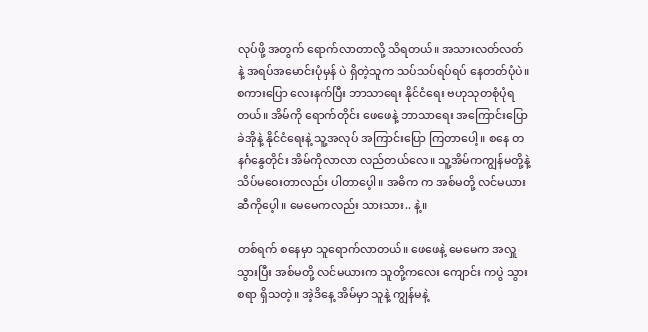လုပ်ဖို့ အတွက် ရောက်လာတာလို့ သိရတယ်။ အသားလတ်လတ် နဲ့ အရပ်အမောင်းပုံမှန် ပဲ ရှိတဲ့သူက သပ်သပ်ရပ်ရပ် နေတတ်ပုံပဲ။ စကားပြော လေးနက်ပြီး ဘာသာရေး နိုင်ငံရေး ဗဟုသုတစုံပုံရတယ်။ အိမ်ကို ရောက်တိုင်း ဖေဖေနဲ့ ဘာသာရေး အကြောင်းပြော ခဲအိုနဲ့ နိုင်ငံရေးနဲ့ သူ့အလုပ် အကြာင်းပြော ကြတာပေါ့။ စနေ တနင်္ဂနွေတိုင်း အိမ်ကိုလာလာ လည်တယ်လေ။ သူ့အိမ်ကကျွန်မတို့နဲ့ သိပ်မဝေးတာလည်း ပါတာပေ့ါ။ အဓိက က အစ်မတို့ လင်မယားဆီကိုပေ့ါ။ မေမေကလည်း သားသား.. နဲ့။

တစ်ရက် စနေမှာ သူရောက်လာတယ်။ ဖေဖေနဲ့ မေမေက အလှူ သွားပြီး အစ်မတို့ လင်မယားက သူတို့ကလေး ကျောင်း ကပွဲ သွားစရာ ရှိသတဲ့။ အဲ့ဒိနေ့ အိမ်မှာ သူနဲ့ ကျွန်မနဲ့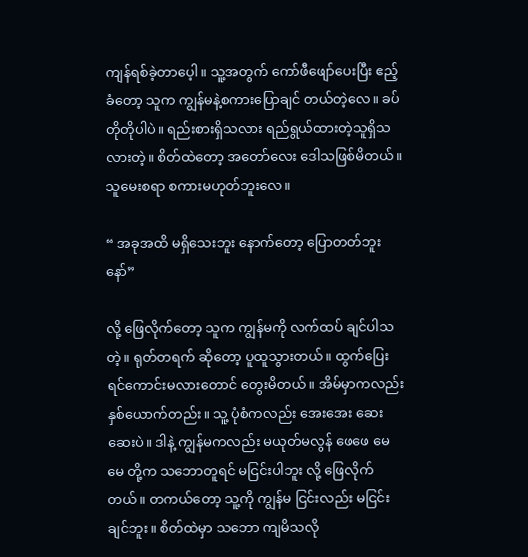ကျန်ရစ်ခဲ့တာပေ့ါ။ သူ့အတွက် ကော်ဖီဖျော်ပေးပြီး ဧည့်ခံတော့ သူက ကျွန်မနဲ့စကားပြောချင် တယ်တဲ့လေ။ ခပ်တိုတိုပါပဲ။ ရည်းစားရှိသလား ရည်ရွယ်ထားတဲ့သူရှိသလားတဲ့။ စိတ်ထဲတော့ အတော်လေး ဒေါသဖြစ်မိတယ်။ သူမေးစရာ စကားမဟုတ်ဘူးလေ။

“ အခုအထိ မရှိသေးဘူး နောက်တော့ ပြောတတ်ဘူးနော်”

လို့ ဖြေလိုက်တော့ သူက ကျွန်မကို လက်ထပ် ချင်ပါသတဲ့။ ရုတ်တရက် ဆိုတော့ ပူထူသွားတယ်။ ထွက်ပြေးရင်ကောင်းမလားတောင် တွေးမိတယ်။ အိမ်မှာကလည်း နှစ်ယောက်တည်း။ သူ့ ပုံစံကလည်း အေးအေး ဆေးဆေးပဲ။ ဒါနဲ့ ကျွန်မကလည်း မယုတ်မလွန် ဖေဖေ မေမေ တို့က သဘောတူရင် မငြင်းပါဘူး လို့ ဖြေလိုက်တယ်။ တကယ်တော့ သူ့ကို ကျွန်မ ငြင်းလည်း မငြင်းချင်ဘူး။ စိတ်ထဲမှာ သဘော ကျမိသလို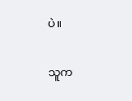ပဲ။

သူက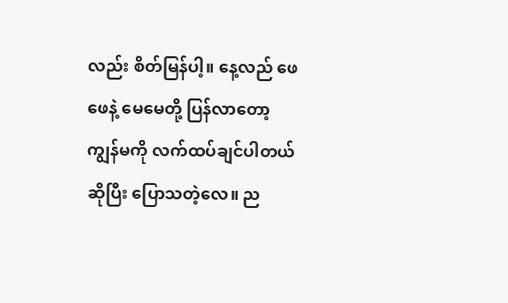လည်း စိတ်မြန်ပါ့။ နေ့လည် ဖေဖေနဲ့ မေမေတို့ ပြန်လာတော့ ကျွန်မကို လက်ထပ်ချင်ပါတယ် ဆိုပြီး ပြောသတဲ့လေ။ ည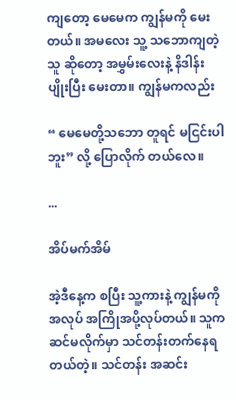ကျတော့ မေမေက ကျွန်မကို မေးတယ်။ အမလေး သူ့ သဘောကျတဲ့သူ ဆိုတော့ အမွှမ်းလေးနဲ့ နိဒါန်း ပျိုးပြီး မေးတာ။ ကျွန်မကလည်း

“ မေမေတို့သဘော တူရင် မငြင်းပါဘူး” လို့ ပြောလိုက် တယ်လေ။

...

အိပ်မက်အိမ်

အဲ့ဒီနေ့က စပြီး သူ့ကားနဲ့ ကျွန်မကို အလုပ် အကြိုအပို့လုပ်တယ်။ သူက ဆင်မလိုက်မှာ သင်တန်းတက်နေရ တယ်တဲ့။ သင်တန်း အဆင်း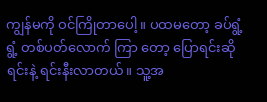ကျွန်မကို ဝင်ကြိုတာပေါ့။ ပထမတော့ ခပ်ရွံ့ရွံ့ တစ်ပတ်လောက် ကြာ တော့ ပြောရင်းဆိုရင်းနဲ့ ရင်းနီးလာတယ်။ သူ့အ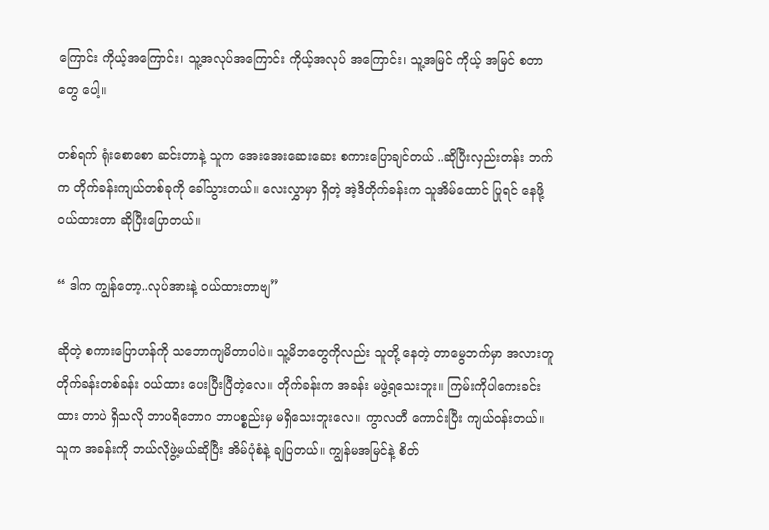ကြောင်း ကိုယ့်အကြောင်း၊ သူ့အလုပ်အကြောင်း ကိုယ့်အလုပ် အကြောင်း၊ သူ့အမြင် ကိုယ့် အမြင် စတာတွေ ပေါ့။

တစ်ရက် ရုံးစောစော ဆင်းတာနဲ့ သူက အေးအေးဆေးဆေး စကားပြောချင်တယ် ..ဆိုပြီးလှည်းတန်း ဘက်က တိုက်ခန်းကျယ်တစ်ခုကို ခေါ်သွားတယ်။ လေးလွှာမှာ ရှိတဲ့ အဲ့ဒိတိုက်ခန်းက သူအိမ်ထောင် ပြုရင် နေဖို့ဝယ်ထားတာ ဆိုပြီးပြောတယ်။

“ ဒါက ကျွန်တော့..လုပ်အားနဲ့ ၀ယ်ထားတာဗျ”

ဆိုတဲ့ စကားပြောဟန်ကို သဘောကျမိတာပါပဲ။ သူ့မိဘတွေကိုလည်း သူတို့ နေတဲ့ တာမွေဘက်မှာ အလားတူတိုက်ခန်းတစ်ခန်း ဝယ်ထား ပေးပြီးပြီတဲ့လေ။ တိုက်ခန်းက အခန်း မဖွဲ့ရသေးဘူး။ ကြမ်းကိုပါကေးခင်းထား တာပဲ ရှိသလို ဘာပရိဘောဂ ဘာပစ္စည်းမှ မရှိသေးဘူးလေ။ ကွာလတီ ကောင်းပြီး ကျယ်ဝန်းတယ်။ သူက အခန်းကို ဘယ်လိုဖွဲ့မယ်ဆိုပြီး အိမ်ပုံစံနဲ့ ချပြတယ်။ ကျွန်မအမြင်နဲ့ စိတ်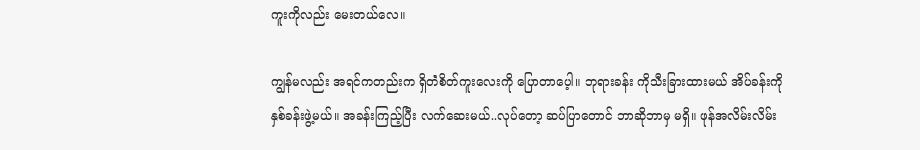ကူးကိုလည်း မေးတယ်လေ။

ကျွန်မလည်း အရင်ကတည်းက ရှိတဲံစိတ်ကူးလေးကို ပြောတာပေ့ါ။ ဘုရားခန်း ကိုသီးခြားထားမယ် အိပ်ခန်းကို နှစ်ခန်းဖွဲ့မယ်။ အခန်းကြည့်ပြီး လက်ဆေးမယ်..လုပ်တော့ ဆပ်ပြာတောင် ဘာဆိုဘာမှ မရှိ။ ဖုန်အလိမ်းလိမ်း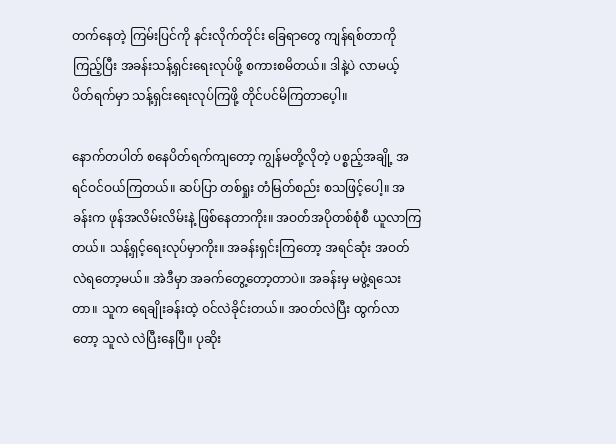တက်နေတဲ့ ကြမ်းပြင်ကို နင်းလိုက်တိုင်း ခြေရာတွေ ကျန်ရစ်တာကို ကြည့်ပြီး အခန်းသန့်ရှင်းရေးလုပ်ဖို့ စကားစမိတယ်။ ဒါနဲ့ပဲ လာမယ့် ပိတ်ရက်မှာ သန့်ရှင်းရေးလုပ်ကြဖို့ တိုင်ပင်မိကြတာပေ့ါ။

နောက်တပါတ် စနေပိတ်ရက်ကျတော့ ကျွန်မတို့လိုတဲ့ ပစ္စည့်အချို့ အရင်ဝင်ဝယ်ကြတယ်။ ဆပ်ပြာ တစ်ရှုး တံမြတ်စည်း စသဖြင့်ပေါ့။ အခန်းက ဖုန်အလိမ်းလိမ်းနဲ့ ဖြစ်နေတာကိုး။ အဝတ်အပိုတစ်စုံစီ ယူလာကြတယ်။ သန့်ရှင့်ရေးလုပ်မှာကိုး။ အခန်းရှင်းကြတော့ အရင်ဆုံး အဝတ်လဲရတော့မယ်။ အဲဒီမှာ အခက်တွေ့တော့တာပဲ။ အခန်းမှ မဖွဲ့ရသေးတာ။ သူက ရေချိုးခန်းထဲ့ ဝင်လဲခိုင်းတယ်။ အဝတ်လဲပြီး ထွက်လာတော့ သူလဲ လဲပြီးနေပြီ။ ပုဆိုး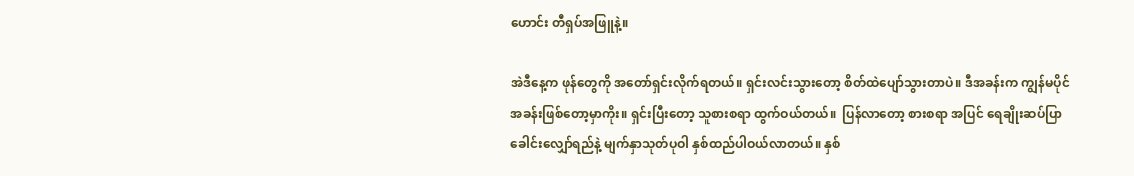ဟောင်း တီရှပ်အဖြူနဲ့။

အဲဒီနေ့က ဖုန်တွေကို အတော်ရှင်းလိုက်ရတယ်။ ရှင်းလင်းသွားတော့ စိတ်ထဲပျော်သွားတာပဲ။ ဒီအခန်းက ကျွန်မပိုင် အခန်းဖြစ်တော့မှာကိုး။ ရှင်းပြီးတော့ သူစားစရာ ထွက်ဝယ်တယ်။  ပြန်လာတော့ စားစရာ အပြင် ရေချိုးဆပ်ပြာ ခေါင်းလျှော်ရည်နဲ့ မျက်နှာသုတ်ပုဝါ နှစ်ထည်ပါဝယ်လာတယ်။ နှစ်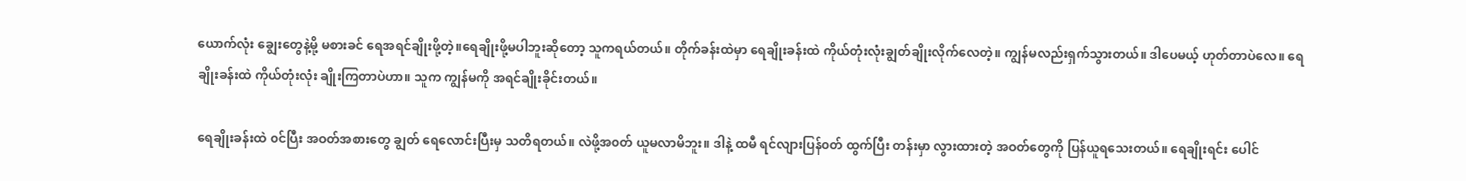ယောက်လုံး ချွေးတွေနဲ့မို့ မစားခင် ရေအရင်ချိုးဖို့တဲ့။ရေချိုးဖို့မပါဘူးဆိုတော့ သူကရယ်တယ်။ တိုက်ခန်းထဲမှာ ရေချိုးခန်းထဲ ကိုယ်တုံးလုံးချွတ်ချိုးလိုက်လေတဲ့။ ကျွန်မလည်းရှက်သွားတယ်။ ဒါပေမယ့် ဟုတ်တာပဲလေ။ ရေချိုးခန်းထဲ ကိုယ်တုံးလုံး ချိုးကြတာပဲဟာ။ သူက ကျွန်မကို အရင်ချိုးခိုင်းတယ်။

ရေချိုးခန်းထဲ ၀င်ပြီး အဝတ်အစားတွေ ချွတ် ရေလောင်းပြီးမှ သတိရတယ်။ လဲဖို့အ၀တ် ယူမလာမိဘူး။ ဒါနဲ့ ထမီ ရင်လျားပြန်၀တ် ထွက်ပြီး တန်းမှာ လွားထားတဲ့ အဝတ်တွေကို ပြန်ယူရသေးတယ်။ ရေချိုးရင်း ပေါင်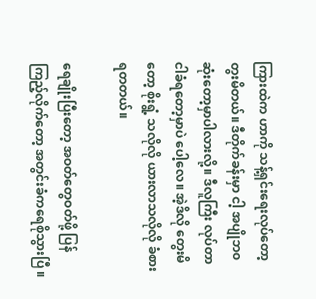ကြားထဲက ဟာကို သန့်ရှင်းရေးလုပ်တော့ တွးမိတယ်။ ဒီတိုက်ခန်းမှာ ငါ့ အပျိုဘ၀ ဆုံးတော့မှာပါလားလို့။ ဒီလူကြီး လုပ်တာ ငါခံရတော့မှာပဲ ပေါ့လေ။ အဲ့ဒိလို တွေးမိတော့ စိုးရွံ့ သလိုလို ယားလာသလိုလို ခံစားရတတယ်။

ရေချိုးပြီးတော့ အဝတ်တွေဝတ်ဖို့ ပြန်ကြည့်လိုက်တော့ အတွင်းခံကရေစိုသွားပြီ ။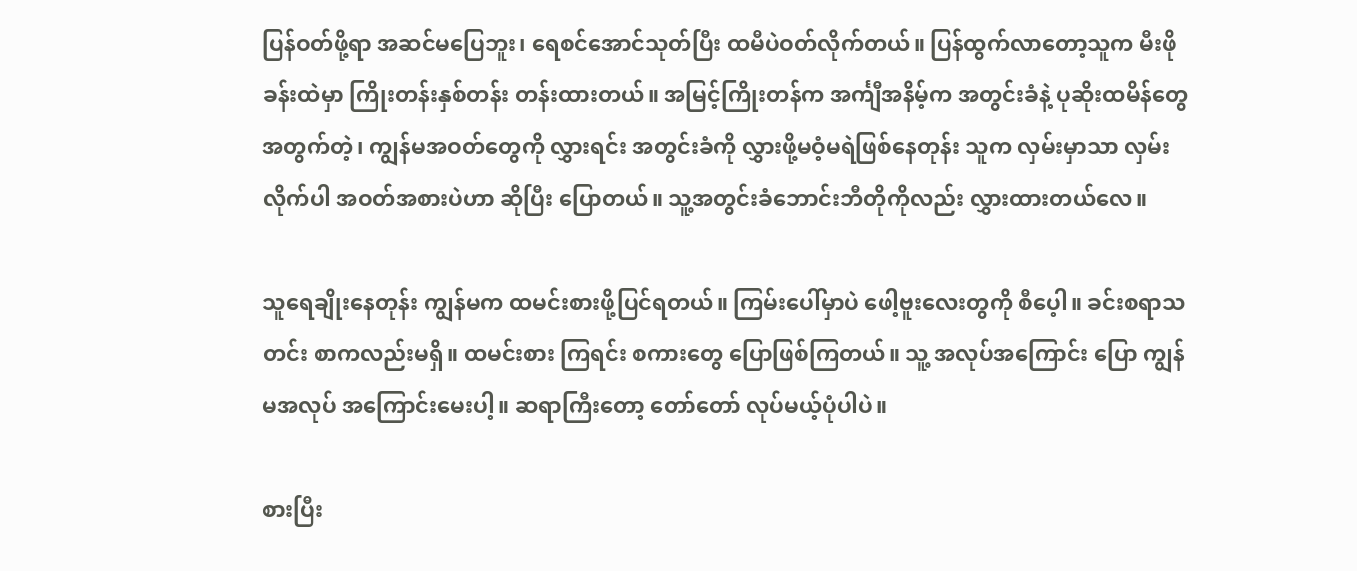ပြန်ဝတ်ဖို့ရာ အဆင်မပြေဘူး၊ ရေစင်အောင်သုတ်ပြီး ထမီပဲဝတ်လိုက်တယ်။ ပြန်ထွက်လာတော့သူက မီးဖိုခန်းထဲမှာ ကြိုးတန်းနှစ်တန်း တန်းထားတယ်။ အမြင့်ကြိုးတန်က အင်္ကျီအနိမ့်က အတွင်းခံနဲ့ ပုဆိုးထမိန်တွေ အတွက်တဲ့၊ ကျွန်မအဝတ်တွေကို လွှားရင်း အတွင်းခံကို လွှားဖို့မဝံ့မရဲဖြစ်နေတုန်း သူက လှမ်းမှာသာ လှမ်းလိုက်ပါ အဝတ်အစားပဲဟာ ဆိုပြီး ပြောတယ်။ သူ့အတွင်းခံဘောင်းဘီတိုကိုလည်း လွှားထားတယ်လေ။

သူရေချိုးနေတုန်း ကျွန်မက ထမင်းစားဖို့ပြင်ရတယ်။ ကြမ်းပေါ်မှာပဲ ဖေါ့ဗူးလေးတွကို စီပေ့ါ။ ခင်းစရာသတင်း စာကလည်းမရှိ။ ထမင်းစား ကြရင်း စကားတွေ ပြောဖြစ်ကြတယ်။ သူ့ အလုပ်အကြောင်း ပြော ကျွန်မအလုပ် အကြောင်းမေးပါ့။ ဆရာကြီးတော့ တော်တော် လုပ်မယ့်ပုံပါပဲ။

စားပြီး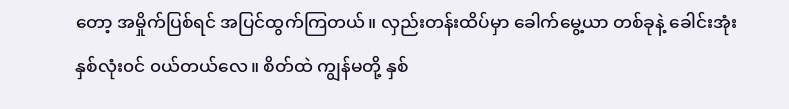တော့ အမှိုက်ပြစ်ရင် အပြင်ထွက်ကြတယ်။ လှည်းတန်းထိပ်မှာ ခေါက်မွေ့ယာ တစ်ခုနဲ့ ခေါင်းအုံးနှစ်လုံး၀င် ၀ယ်တယ်လေ။ စိတ်ထဲ ကျွန်မတို့ နှစ်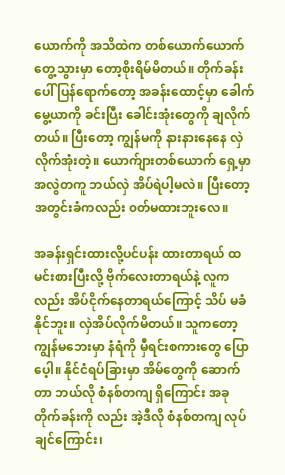ယောက်ကို အသိထဲက တစ်ယောက်ယောက် တွေ့သွားမှာ တော့စိုးရိမ်မိတယ်။ တိုက်ခန်းပေါ် ပြန်ရောက်တော့ အခန်းထောင့်မှာ ခေါက်မွေ့ယာကို ခင်းပြီး ခေါင်းအုံးတွေကို ချလိုက်တယ်။ ပြီးတော့ ကျွန်မကို နားနားနေနေ လှဲလိုက်အုံးတဲ့။ ယောက်ျားတစ်ယောက် ရှေ့မှာ အလွဲတကူ ဘယ်လှဲ အိပ်ရဲပါ့မလဲ။ ပြီးတော့ အတွင်းခံကလည်း ၀တ်မထားဘူးလေ။

အခန်းရှင်းထားလို့ပင်ပန်း ထားတာရယ် ထမင်းစားပြီးလို့ ဗိုက်လေးတာရယ်နဲ့ လူကလည်း အိပ်ငိုက်နေတာရယ်ကြောင့် သိပ် မခံနိုင်ဘူး။ လှဲအိပ်လိုက်မိတယ်။ သူကတော့ ကျွန်မဘေးမှာ နံရံကို မှီရင်းစကားတွေ ပြောပေ့ါ။ နိုင်ငံရပ်ခြားမှာ အိမ်တွေကို ဆောက်တာ ဘယ်လို စံနစ်တကျ ရှိကြောင်း အခု တိုက်ခန်းကို လည်း အဲ့ဒီလို စံနစ်တကျ လုပ်ချင်ကြောင်း၊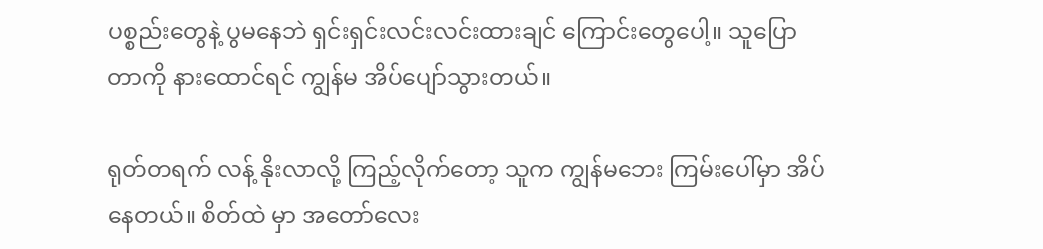ပစ္စည်းတွေနဲ့ ပွမနေဘဲ ရှင်းရှင်းလင်းလင်းထားချင် ကြောင်းတွေပေါ့။ သူပြောတာကို နားထောင်ရင် ကျွန်မ အိပ်ပျော်သွားတယ်။

ရုတ်တရက် လန့် နိုးလာလို့ ကြည့်လိုက်တော့ သူက ကျွန်မဘေး ကြမ်းပေါ်မှာ အိပ်နေတယ်။ စိတ်ထဲ မှာ အတော်လေး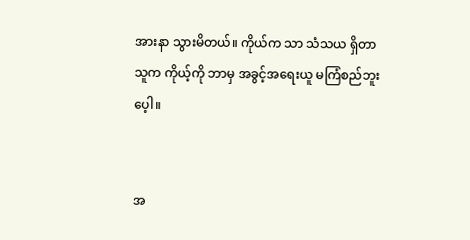အားနာ သွားမိတယ်။ ကိုယ်က သာ သံသယ ရှိတာ သူက ကိုယ့်ကို ဘာမှ အခွင့်အရေးယူ မကြံစည်ဘူးပေ့ါ။


အ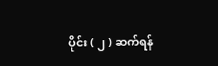ပိုင်း ( ၂ ) ဆက်ရန်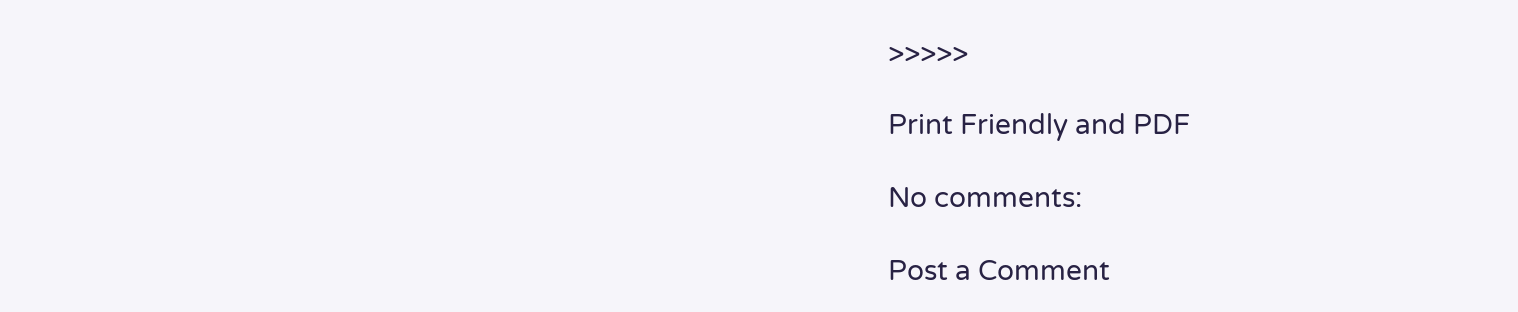>>>>>

Print Friendly and PDF

No comments:

Post a Comment